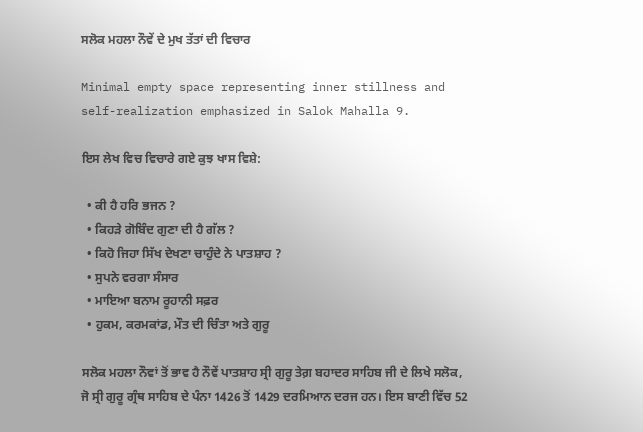ਸਲੋਕ ਮਹਲਾ ਨੌਵੇਂ ਦੇ ਮੁਖ ਤੱਤਾਂ ਦੀ ਵਿਚਾਰ

Minimal empty space representing inner stillness and self-realization emphasized in Salok Mahalla 9.

ਇਸ ਲੇਖ ਵਿਚ ਵਿਚਾਰੇ ਗਏ ਕੁਝ ਖਾਸ ਵਿਸ਼ੇ:

  • ਕੀ ਹੈ ਹਰਿ ਭਜਨ ?
  • ਕਿਹੜੇ ਗੋਬਿੰਦ ਗੁਣਾ ਦੀ ਹੈ ਗੱਲ ?
  • ਕਿਹੋ ਜਿਹਾ ਸਿੱਖ ਦੇਖਣਾ ਚਾਹੁੰਦੇ ਨੇ ਪਾਤਸ਼ਾਹ ?
  • ਸੁਪਨੇ ਵਰਗਾ ਸੰਸਾਰ
  • ਮਾਇਆ ਬਨਾਮ ਰੂਹਾਨੀ ਸਫ਼ਰ
  • ਹੁਕਮ, ਕਰਮਕਾਂਡ, ਮੌਤ ਦੀ ਚਿੰਤਾ ਅਤੇ ਗੁਰੂ

ਸਲੋਕ ਮਹਲਾ ਨੌਵਾਂ ਤੋਂ ਭਾਵ ਹੈ ਨੌਵੇਂ ਪਾਤਸ਼ਾਹ ਸ੍ਰੀ ਗੁਰੂ ਤੇਗ਼ ਬਹਾਦਰ ਸਾਹਿਬ ਜੀ ਦੇ ਲਿਖੇ ਸਲੋਕ, ਜੋ ਸ੍ਰੀ ਗੁਰੂ ਗ੍ਰੰਥ ਸਾਹਿਬ ਦੇ ਪੰਨਾ 1426 ਤੋਂ 1429 ਦਰਮਿਆਨ ਦਰਜ ਹਨ। ਇਸ ਬਾਣੀ ਵਿੱਚ 52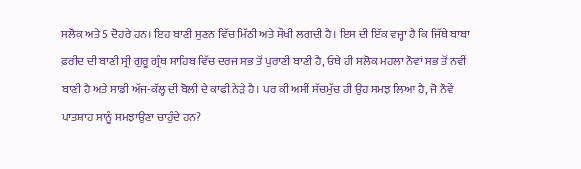ਸਲੋਕ ਅਤੇ 5 ਦੋਹਰੇ ਹਨ। ਇਹ ਬਾਣੀ ਸੁਣਨ ਵਿੱਚ ਮਿੱਠੀ ਅਤੇ ਸੌਖੀ ਲਗਦੀ ਹੈ। ਇਸ ਦੀ ਇੱਕ ਵਜ੍ਹਾ ਹੈ ਕਿ ਜਿੱਥੇ ਬਾਬਾ ਫ਼ਰੀਦ ਦੀ ਬਾਣੀ ਸ੍ਰੀ ਗੁਰੂ ਗ੍ਰੰਥ ਸਾਹਿਬ ਵਿੱਚ ਦਰਜ ਸਭ ਤੋਂ ਪੁਰਾਣੀ ਬਾਣੀ ਹੈ, ਓਥੇ ਹੀ ਸਲੋਕ ਮਹਲਾ ਨੌਵਾਂ ਸਭ ਤੋਂ ਨਵੀਂ ਬਾਣੀ ਹੈ ਅਤੇ ਸਾਡੀ ਅੱਜ-ਕੱਲ੍ਹ ਦੀ ਬੋਲੀ ਦੇ ਕਾਫੀ ਨੇੜੇ ਹੈ। ਪਰ ਕੀ ਅਸੀਂ ਸੱਚਮੁੱਚ ਹੀ ਉਹ ਸਮਝ ਲਿਆ ਹੈ, ਜੋ ਨੌਵੇਂ ਪਾਤਸ਼ਾਹ ਸਾਨੂੰ ਸਮਝਾਉਣਾ ਚਾਹੁੰਦੇ ਹਨ?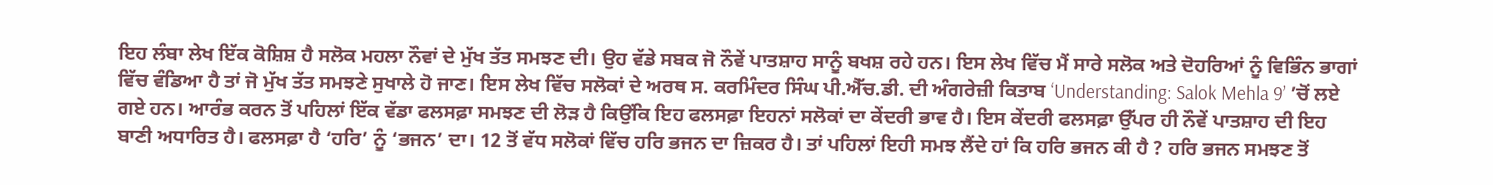ਇਹ ਲੰਬਾ ਲੇਖ ਇੱਕ ਕੋਸ਼ਿਸ਼ ਹੈ ਸਲੋਕ ਮਹਲਾ ਨੌਵਾਂ ਦੇ ਮੁੱਖ ਤੱਤ ਸਮਝਣ ਦੀ। ਉਹ ਵੱਡੇ ਸਬਕ ਜੋ ਨੌਵੇਂ ਪਾਤਸ਼ਾਹ ਸਾਨੂੰ ਬਖਸ਼ ਰਹੇ ਹਨ। ਇਸ ਲੇਖ ਵਿੱਚ ਮੈਂ ਸਾਰੇ ਸਲੋਕ ਅਤੇ ਦੋਹਰਿਆਂ ਨੂੰ ਵਿਭਿੰਨ ਭਾਗਾਂ ਵਿੱਚ ਵੰਡਿਆ ਹੈ ਤਾਂ ਜੋ ਮੁੱਖ ਤੱਤ ਸਮਝਣੇ ਸੁਖਾਲੇ ਹੋ ਜਾਣ। ਇਸ ਲੇਖ ਵਿੱਚ ਸਲੋਕਾਂ ਦੇ ਅਰਥ ਸ. ਕਰਮਿੰਦਰ ਸਿੰਘ ਪੀ.ਐੱਚ.ਡੀ. ਦੀ ਅੰਗਰੇਜ਼ੀ ਕਿਤਾਬ ‘Understanding: Salok Mehla 9’ ’ਚੋਂ ਲਏ ਗਏ ਹਨ। ਆਰੰਭ ਕਰਨ ਤੋਂ ਪਹਿਲਾਂ ਇੱਕ ਵੱਡਾ ਫਲਸਫ਼ਾ ਸਮਝਣ ਦੀ ਲੋੜ ਹੈ ਕਿਉਂਕਿ ਇਹ ਫਲਸਫ਼ਾ ਇਹਨਾਂ ਸਲੋਕਾਂ ਦਾ ਕੇਂਦਰੀ ਭਾਵ ਹੈ। ਇਸ ਕੇਂਦਰੀ ਫਲਸਫ਼ਾ ਉੱਪਰ ਹੀ ਨੌਵੇਂ ਪਾਤਸ਼ਾਹ ਦੀ ਇਹ ਬਾਣੀ ਅਧਾਰਿਤ ਹੈ। ਫਲਸਫ਼ਾ ਹੈ ‘ਹਰਿ’ ਨੂੰ ‘ਭਜਨ’ ਦਾ। 12 ਤੋਂ ਵੱਧ ਸਲੋਕਾਂ ਵਿੱਚ ਹਰਿ ਭਜਨ ਦਾ ਜ਼ਿਕਰ ਹੈ। ਤਾਂ ਪਹਿਲਾਂ ਇਹੀ ਸਮਝ ਲੈਂਦੇ ਹਾਂ ਕਿ ਹਰਿ ਭਜਨ ਕੀ ਹੈ ? ਹਰਿ ਭਜਨ ਸਮਝਣ ਤੋਂ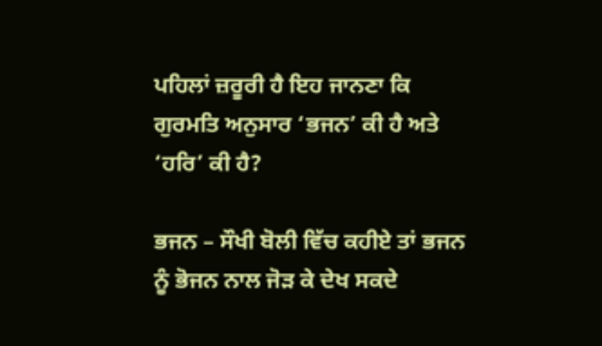ਪਹਿਲਾਂ ਜ਼ਰੂਰੀ ਹੈ ਇਹ ਜਾਨਣਾ ਕਿ ਗੁਰਮਤਿ ਅਨੁਸਾਰ ‘ਭਜਨ’ ਕੀ ਹੈ ਅਤੇ ‘ਹਰਿ’ ਕੀ ਹੈ?

ਭਜਨ – ਸੌਖੀ ਬੋਲੀ ਵਿੱਚ ਕਹੀਏ ਤਾਂ ਭਜਨ ਨੂੰ ਭੋਜਨ ਨਾਲ ਜੋੜ ਕੇ ਦੇਖ ਸਕਦੇ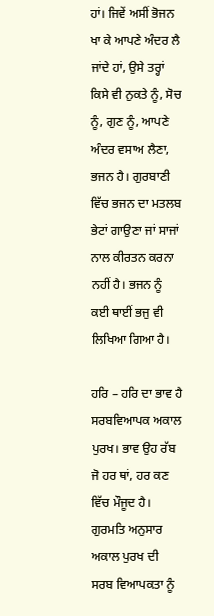ਹਾਂ। ਜਿਵੇਂ ਅਸੀਂ ਭੋਜਨ ਖਾ ਕੇ ਆਪਣੇ ਅੰਦਰ ਲੈ ਜਾਂਦੇ ਹਾਂ, ਉਸੇ ਤਰ੍ਹਾਂ ਕਿਸੇ ਵੀ ਨੁਕਤੇ ਨੂੰ, ਸੋਚ ਨੂੰ, ਗੁਣ ਨੂੰ, ਆਪਣੇ ਅੰਦਰ ਵਸਾਅ ਲੈਣਾ, ਭਜਨ ਹੈ। ਗੁਰਬਾਣੀ ਵਿੱਚ ਭਜਨ ਦਾ ਮਤਲਬ ਭੇਟਾਂ ਗਾਉਣਾ ਜਾਂ ਸਾਜਾਂ ਨਾਲ ਕੀਰਤਨ ਕਰਨਾ ਨਹੀਂ ਹੈ। ਭਜਨ ਨੂੰ ਕਈ ਥਾਈਂ ਭਜੁ ਵੀ ਲਿਖਿਆ ਗਿਆ ਹੈ।

ਹਰਿ – ਹਰਿ ਦਾ ਭਾਵ ਹੈ ਸਰਬਵਿਆਪਕ ਅਕਾਲ ਪੁਰਖ। ਭਾਵ ਉਹ ਰੱਬ ਜੋ ਹਰ ਥਾਂ, ਹਰ ਕਣ ਵਿੱਚ ਮੌਜੂਦ ਹੈ। ਗੁਰਮਤਿ ਅਨੁਸਾਰ ਅਕਾਲ ਪੁਰਖ ਦੀ ਸਰਬ ਵਿਆਪਕਤਾ ਨੂੰ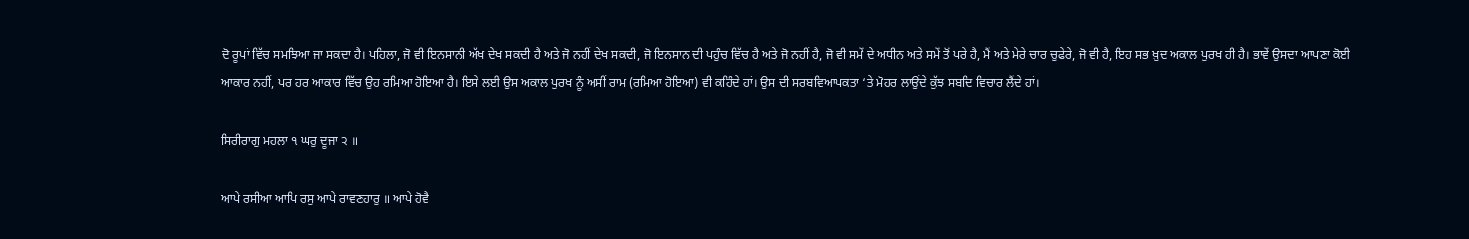ਦੋ ਰੂਪਾਂ ਵਿੱਚ ਸਮਝਿਆ ਜਾ ਸਕਦਾ ਹੈ। ਪਹਿਲਾ, ਜੋ ਵੀ ਇਨਸਾਨੀ ਅੱਖ ਦੇਖ ਸਕਦੀ ਹੈ ਅਤੇ ਜੋ ਨਹੀਂ ਦੇਖ ਸਕਦੀ, ਜੋ ਇਨਸਾਨ ਦੀ ਪਹੁੰਚ ਵਿੱਚ ਹੈ ਅਤੇ ਜੋ ਨਹੀਂ ਹੈ, ਜੋ ਵੀ ਸਮੇਂ ਦੇ ਅਧੀਨ ਅਤੇ ਸਮੇਂ ਤੋਂ ਪਰੇ ਹੈ, ਮੈਂ ਅਤੇ ਮੇਰੇ ਚਾਰ ਚੁਫੇਰੇ, ਜੋ ਵੀ ਹੈ, ਇਹ ਸਭ ਖ਼ੁਦ ਅਕਾਲ ਪੁਰਖ ਹੀ ਹੈ। ਭਾਵੇਂ ਉਸਦਾ ਆਪਣਾ ਕੋਈ ਆਕਾਰ ਨਹੀਂ, ਪਰ ਹਰ ਆਕਾਰ ਵਿੱਚ ਉਹ ਰਮਿਆ ਹੋਇਆ ਹੈ। ਇਸੇ ਲਈ ਉਸ ਅਕਾਲ ਪੁਰਖ ਨੂੰ ਅਸੀਂ ਰਾਮ (ਰਮਿਆ ਹੋਇਆ) ਵੀ ਕਹਿੰਦੇ ਹਾਂ। ਉਸ ਦੀ ਸਰਬਵਿਆਪਕਤਾ ‘ਤੇ ਮੋਹਰ ਲਾਉਂਦੇ ਕੁੱਝ ਸਬਦਿ ਵਿਚਾਰ ਲੈਂਦੇ ਹਾਂ।

ਸਿਰੀਰਾਗੁ ਮਹਲਾ ੧ ਘਰੁ ਦੂਜਾ ੨ ॥

ਆਪੇ ਰਸੀਆ ਆਪਿ ਰਸੁ ਆਪੇ ਰਾਵਣਹਾਰੁ ॥ ਆਪੇ ਹੋਵੈ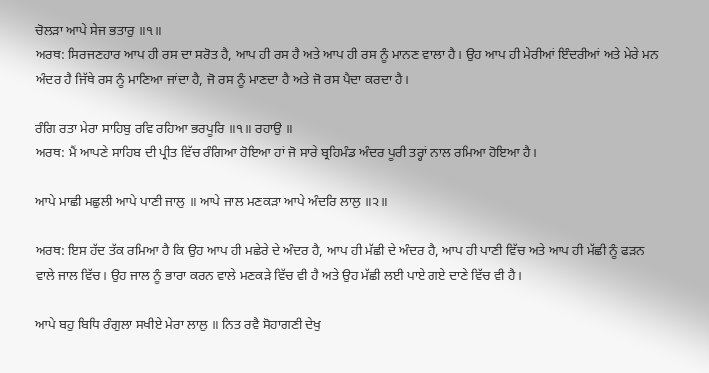ਚੋਲੜਾ ਆਪੇ ਸੇਜ ਭਤਾਰੁ ॥੧॥
ਅਰਥ: ਸਿਰਜਣਹਾਰ ਆਪ ਹੀ ਰਸ ਦਾ ਸਰੋਤ ਹੈ, ਆਪ ਹੀ ਰਸ ਹੈ ਅਤੇ ਆਪ ਹੀ ਰਸ ਨੂੰ ਮਾਨਣ ਵਾਲਾ ਹੈ। ਉਹ ਆਪ ਹੀ ਮੇਰੀਆਂ ਇੰਦਰੀਆਂ ਅਤੇ ਮੇਰੇ ਮਨ ਅੰਦਰ ਹੈ ਜਿੱਥੇ ਰਸ ਨੂੰ ਮਾਣਿਆ ਜਾਂਦਾ ਹੈ, ਜੋ ਰਸ ਨੂੰ ਮਾਣਦਾ ਹੈ ਅਤੇ ਜੋ ਰਸ ਪੈਦਾ ਕਰਦਾ ਹੈ।

ਰੰਗਿ ਰਤਾ ਮੇਰਾ ਸਾਹਿਬੁ ਰਵਿ ਰਹਿਆ ਭਰਪੂਰਿ ॥੧॥ ਰਹਾਉ ॥
ਅਰਥ: ਮੈਂ ਆਪਣੇ ਸਾਹਿਬ ਦੀ ਪ੍ਰੀਤ ਵਿੱਚ ਰੰਗਿਆ ਹੋਇਆ ਹਾਂ ਜੋ ਸਾਰੇ ਬ੍ਰਹਿਮੰਡ ਅੰਦਰ ਪੂਰੀ ਤਰ੍ਹਾਂ ਨਾਲ ਰਮਿਆ ਹੋਇਆ ਹੈ।

ਆਪੇ ਮਾਛੀ ਮਛੁਲੀ ਆਪੇ ਪਾਣੀ ਜਾਲੁ ॥ ਆਪੇ ਜਾਲ ਮਣਕੜਾ ਆਪੇ ਅੰਦਰਿ ਲਾਲੁ ॥੨॥

ਅਰਥ: ਇਸ ਹੱਦ ਤੱਕ ਰਮਿਆ ਹੈ ਕਿ ਉਹ ਆਪ ਹੀ ਮਛੇਰੇ ਦੇ ਅੰਦਰ ਹੈ, ਆਪ ਹੀ ਮੱਛੀ ਦੇ ਅੰਦਰ ਹੈ, ਆਪ ਹੀ ਪਾਣੀ ਵਿੱਚ ਅਤੇ ਆਪ ਹੀ ਮੱਛੀ ਨੂੰ ਫੜਨ ਵਾਲੇ ਜਾਲ ਵਿੱਚ। ਉਹ ਜਾਲ ਨੂੰ ਭਾਰਾ ਕਰਨ ਵਾਲੇ ਮਣਕੜੇ ਵਿੱਚ ਵੀ ਹੈ ਅਤੇ ਉਹ ਮੱਛੀ ਲਈ ਪਾਏ ਗਏ ਦਾਣੇ ਵਿੱਚ ਵੀ ਹੈ।

ਆਪੇ ਬਹੁ ਬਿਧਿ ਰੰਗੁਲਾ ਸਖੀਏ ਮੇਰਾ ਲਾਲੁ ॥ ਨਿਤ ਰਵੈ ਸੋਹਾਗਣੀ ਦੇਖੁ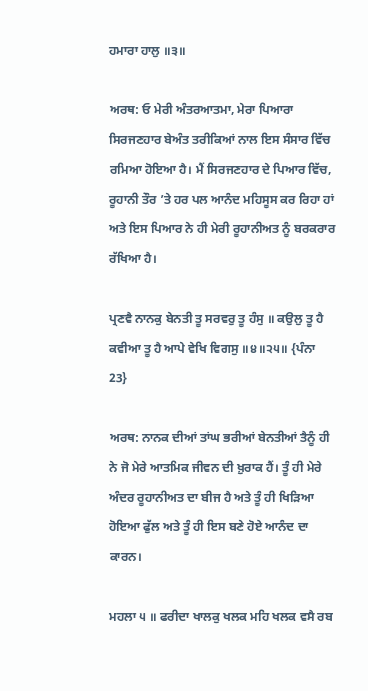ਹਮਾਰਾ ਹਾਲੁ ॥੩॥

ਅਰਥ: ਓ ਮੇਰੀ ਅੰਤਰਆਤਮਾ, ਮੇਰਾ ਪਿਆਰਾ ਸਿਰਜਣਹਾਰ ਬੇਅੰਤ ਤਰੀਕਿਆਂ ਨਾਲ ਇਸ ਸੰਸਾਰ ਵਿੱਚ ਰਮਿਆ ਹੋਇਆ ਹੈ। ਮੈਂ ਸਿਰਜਣਹਾਰ ਦੇ ਪਿਆਰ ਵਿੱਚ, ਰੂਹਾਨੀ ਤੌਰ ’ਤੇ ਹਰ ਪਲ ਆਨੰਦ ਮਹਿਸੂਸ ਕਰ ਰਿਹਾ ਹਾਂ ਅਤੇ ਇਸ ਪਿਆਰ ਨੇ ਹੀ ਮੇਰੀ ਰੂਹਾਨੀਅਤ ਨੂੰ ਬਰਕਰਾਰ ਰੱਖਿਆ ਹੈ।

ਪ੍ਰਣਵੈ ਨਾਨਕੁ ਬੇਨਤੀ ਤੂ ਸਰਵਰੁ ਤੂ ਹੰਸੁ ॥ ਕਉਲੁ ਤੂ ਹੈ ਕਵੀਆ ਤੂ ਹੈ ਆਪੇ ਵੇਖਿ ਵਿਗਸੁ ॥੪॥੨੫॥ {ਪੰਨਾ 23}

ਅਰਥ: ਨਾਨਕ ਦੀਆਂ ਤਾਂਘ ਭਰੀਆਂ ਬੇਨਤੀਆਂ ਤੈਨੂੰ ਹੀ ਨੇ ਜੋ ਮੇਰੇ ਆਤਮਿਕ ਜੀਵਨ ਦੀ ਖ਼ੁਰਾਕ ਹੈਂ। ਤੂੰ ਹੀ ਮੇਰੇ ਅੰਦਰ ਰੂਹਾਨੀਅਤ ਦਾ ਬੀਜ ਹੈ ਅਤੇ ਤੂੰ ਹੀ ਖਿੜਿਆ ਹੋਇਆ ਫੁੱਲ ਅਤੇ ਤੂੰ ਹੀ ਇਸ ਬਣੇ ਹੋਏ ਆਨੰਦ ਦਾ ਕਾਰਨ।

ਮਹਲਾ ੫ ॥ ਫਰੀਦਾ ਖਾਲਕੁ ਖਲਕ ਮਹਿ ਖਲਕ ਵਸੈ ਰਬ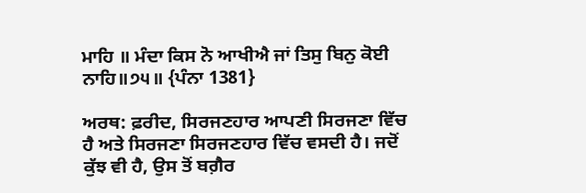ਮਾਹਿ ॥ ਮੰਦਾ ਕਿਸ ਨੋ ਆਖੀਐ ਜਾਂ ਤਿਸੁ ਬਿਨੁ ਕੋਈ ਨਾਹਿ॥੭੫॥ {ਪੰਨਾ 1381}

ਅਰਥ: ਫ਼ਰੀਦ, ਸਿਰਜਣਹਾਰ ਆਪਣੀ ਸਿਰਜਣਾ ਵਿੱਚ ਹੈ ਅਤੇ ਸਿਰਜਣਾ ਸਿਰਜਣਹਾਰ ਵਿੱਚ ਵਸਦੀ ਹੈ। ਜਦੋਂ ਕੁੱਝ ਵੀ ਹੈ, ਉਸ ਤੋਂ ਬਗ਼ੈਰ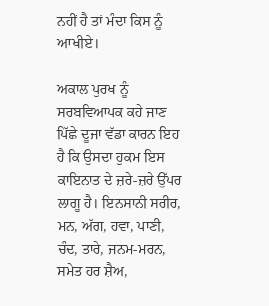ਨਹੀਂ ਹੈ ਤਾਂ ਮੰਦਾ ਕਿਸ ਨੂੰ ਆਖੀਏ।

ਅਕਾਲ ਪੁਰਖ ਨੂੰ ਸਰਬਵਿਆਪਕ ਕਹੇ ਜਾਣ ਪਿੱਛੇ ਦੂਜਾ ਵੱਡਾ ਕਾਰਨ ਇਹ ਹੈ ਕਿ ਉਸਦਾ ਹੁਕਮ ਇਸ ਕਾਇਨਾਤ ਦੇ ਜ਼ਰੇ-ਜ਼ਰੇ ਉੱਪਰ ਲਾਗੂ ਹੈ। ਇਨਸਾਨੀ ਸਰੀਰ, ਮਨ, ਅੱਗ, ਹਵਾ, ਪਾਣੀ, ਚੰਦ, ਤਾਰੇ, ਜਨਮ-ਮਰਨ, ਸਮੇਤ ਹਰ ਸ਼ੈਅ,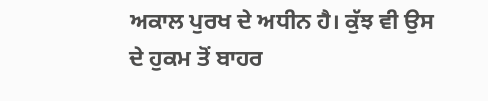ਅਕਾਲ ਪੁਰਖ ਦੇ ਅਧੀਨ ਹੈ। ਕੁੱਝ ਵੀ ਉਸ ਦੇ ਹੁਕਮ ਤੋਂ ਬਾਹਰ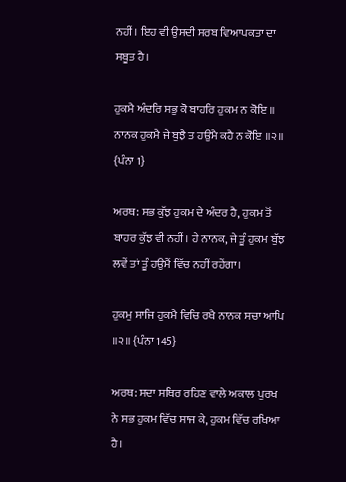ਨਹੀਂ। ਇਹ ਵੀ ਉਸਦੀ ਸਰਬ ਵਿਆਪਕਤਾ ਦਾ ਸਬੂਤ ਹੈ।

ਹੁਕਮੈ ਅੰਦਰਿ ਸਭੁ ਕੋ ਬਾਹਰਿ ਹੁਕਮ ਨ ਕੋਇ ॥ ਨਾਨਕ ਹੁਕਮੈ ਜੇ ਬੁਝੈ ਤ ਹਉਮੈ ਕਹੈ ਨ ਕੋਇ ॥੨॥ {ਪੰਨਾ 1}

ਅਰਥ: ਸਭ ਕੁੱਝ ਹੁਕਮ ਦੇ ਅੰਦਰ ਹੈ, ਹੁਕਮ ਤੋਂ ਬਾਹਰ ਕੁੱਝ ਵੀ ਨਹੀਂ। ਹੇ ਨਾਨਕ, ਜੇ ਤੂੰ ਹੁਕਮ ਬੁੱਝ ਲਵੇਂ ਤਾਂ ਤੂੰ ਹਉਮੈਂ ਵਿੱਚ ਨਹੀਂ ਰਹੇਂਗਾ।

ਹੁਕਮੁ ਸਾਜਿ ਹੁਕਮੈ ਵਿਚਿ ਰਖੈ ਨਾਨਕ ਸਚਾ ਆਪਿ ॥੨॥ {ਪੰਨਾ 145}

ਅਰਥ: ਸਦਾ ਸਥਿਰ ਰਹਿਣ ਵਾਲੇ ਅਕਾਲ ਪੁਰਖ ਨੇ ਸਭ ਹੁਕਮ ਵਿੱਚ ਸਾਜ ਕੇ, ਹੁਕਮ ਵਿੱਚ ਰਖਿਆ ਹੈ।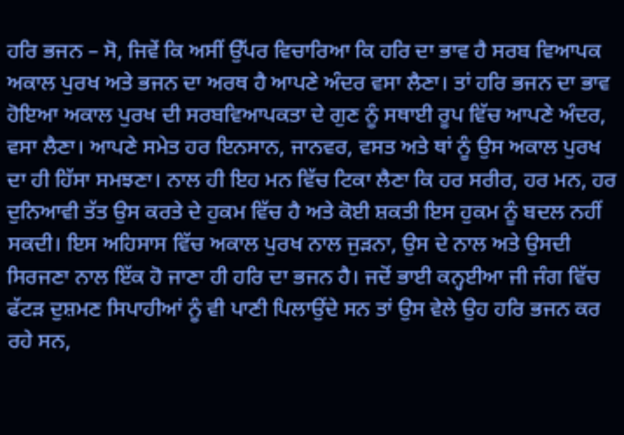ਹਰਿ ਭਜਨ – ਸੋ, ਜਿਵੇਂ ਕਿ ਅਸੀਂ ਉੱਪਰ ਵਿਚਾਰਿਆ ਕਿ ਹਰਿ ਦਾ ਭਾਵ ਹੈ ਸਰਬ ਵਿਆਪਕ ਅਕਾਲ ਪੁਰਖ ਅਤੇ ਭਜਨ ਦਾ ਅਰਥ ਹੈ ਆਪਣੇ ਅੰਦਰ ਵਸਾ ਲੈਣਾ। ਤਾਂ ਹਰਿ ਭਜਨ ਦਾ ਭਾਵ ਹੋਇਆ ਅਕਾਲ ਪੁਰਖ ਦੀ ਸਰਬਵਿਆਪਕਤਾ ਦੇ ਗੁਣ ਨੂੰ ਸਥਾਈ ਰੂਪ ਵਿੱਚ ਆਪਣੇ ਅੰਦਰ, ਵਸਾ ਲੈਣਾ। ਆਪਣੇ ਸਮੇਤ ਹਰ ਇਨਸਾਨ, ਜਾਨਵਰ, ਵਸਤ ਅਤੇ ਥਾਂ ਨੂੰ ਉਸ ਅਕਾਲ ਪੁਰਖ ਦਾ ਹੀ ਹਿੱਸਾ ਸਮਝਣਾ। ਨਾਲ ਹੀ ਇਹ ਮਨ ਵਿੱਚ ਟਿਕਾ ਲੈਣਾ ਕਿ ਹਰ ਸਰੀਰ, ਹਰ ਮਨ, ਹਰ ਦੁਨਿਆਵੀ ਤੱਤ ਉਸ ਕਰਤੇ ਦੇ ਹੁਕਮ ਵਿੱਚ ਹੈ ਅਤੇ ਕੋਈ ਸ਼ਕਤੀ ਇਸ ਹੁਕਮ ਨੂੰ ਬਦਲ ਨਹੀਂ ਸਕਦੀ। ਇਸ ਅਹਿਸਾਸ ਵਿੱਚ ਅਕਾਲ ਪੁਰਖ ਨਾਲ ਜੁੜਨਾ, ਉਸ ਦੇ ਨਾਲ ਅਤੇ ਉਸਦੀ ਸਿਰਜਣਾ ਨਾਲ ਇੱਕ ਹੋ ਜਾਣਾ ਹੀ ਹਰਿ ਦਾ ਭਜਨ ਹੈ। ਜਦੋਂ ਭਾਈ ਕਨ੍ਹਈਆ ਜੀ ਜੰਗ ਵਿੱਚ ਫੱਟੜ ਦੁਸ਼ਮਣ ਸਿਪਾਹੀਆਂ ਨੂੰ ਵੀ ਪਾਣੀ ਪਿਲਾਉਂਦੇ ਸਨ ਤਾਂ ਉਸ ਵੇਲੇ ਉਹ ਹਰਿ ਭਜਨ ਕਰ ਰਹੇ ਸਨ,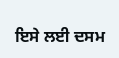ਇਸੇ ਲਈ ਦਸਮ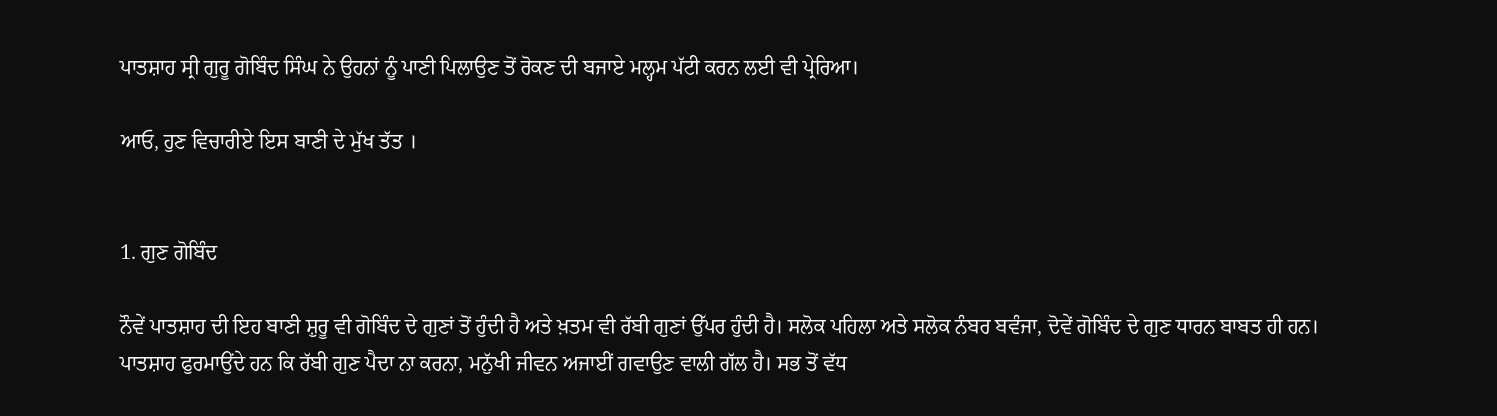ਪਾਤਸ਼ਾਹ ਸ੍ਰੀ ਗੁਰੂ ਗੋਬਿੰਦ ਸਿੰਘ ਨੇ ਉਹਨਾਂ ਨੂੰ ਪਾਣੀ ਪਿਲਾਉਣ ਤੋਂ ਰੋਕਣ ਦੀ ਬਜਾਏ ਮਲ੍ਹਮ ਪੱਟੀ ਕਰਨ ਲਈ ਵੀ ਪ੍ਰੇਰਿਆ।

ਆਓ, ਹੁਣ ਵਿਚਾਰੀਏ ਇਸ ਬਾਣੀ ਦੇ ਮੁੱਖ ਤੱਤ ।


1. ਗੁਣ ਗੋਬਿੰਦ

ਨੌਵੇਂ ਪਾਤਸ਼ਾਹ ਦੀ ਇਹ ਬਾਣੀ ਸ਼ੁਰੂ ਵੀ ਗੋਬਿੰਦ ਦੇ ਗੁਣਾਂ ਤੋਂ ਹੁੰਦੀ ਹੈ ਅਤੇ ਖ਼ਤਮ ਵੀ ਰੱਬੀ ਗੁਣਾਂ ਉੱਪਰ ਹੁੰਦੀ ਹੈ। ਸਲੋਕ ਪਹਿਲਾ ਅਤੇ ਸਲੋਕ ਨੰਬਰ ਬਵੰਜਾ, ਦੋਵੇਂ ਗੋਬਿੰਦ ਦੇ ਗੁਣ ਧਾਰਨ ਬਾਬਤ ਹੀ ਹਨ। ਪਾਤਸ਼ਾਹ ਫੁਰਮਾਉਂਦੇ ਹਨ ਕਿ ਰੱਬੀ ਗੁਣ ਪੈਦਾ ਨਾ ਕਰਨਾ, ਮਨੁੱਖੀ ਜੀਵਨ ਅਜਾਈਂ ਗਵਾਉਣ ਵਾਲੀ ਗੱਲ ਹੈ। ਸਭ ਤੋਂ ਵੱਧ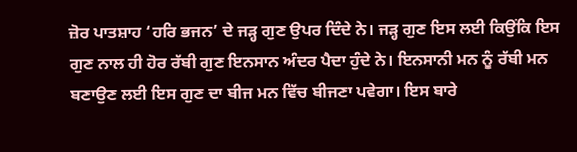ਜ਼ੋਰ ਪਾਤਸ਼ਾਹ ‘ਹਰਿ ਭਜਨ’ ਦੇ ਜੜ੍ਹ ਗੁਣ ਉਪਰ ਦਿੰਦੇ ਨੇ। ਜੜ੍ਹ ਗੁਣ ਇਸ ਲਈ ਕਿਉਂਕਿ ਇਸ ਗੁਣ ਨਾਲ ਹੀ ਹੋਰ ਰੱਬੀ ਗੁਣ ਇਨਸਾਨ ਅੰਦਰ ਪੈਦਾ ਹੁੰਦੇ ਨੇ। ਇਨਸਾਨੀ ਮਨ ਨੂੰ ਰੱਬੀ ਮਨ ਬਣਾਉਣ ਲਈ ਇਸ ਗੁਣ ਦਾ ਬੀਜ ਮਨ ਵਿੱਚ ਬੀਜਣਾ ਪਵੇਗਾ। ਇਸ ਬਾਰੇ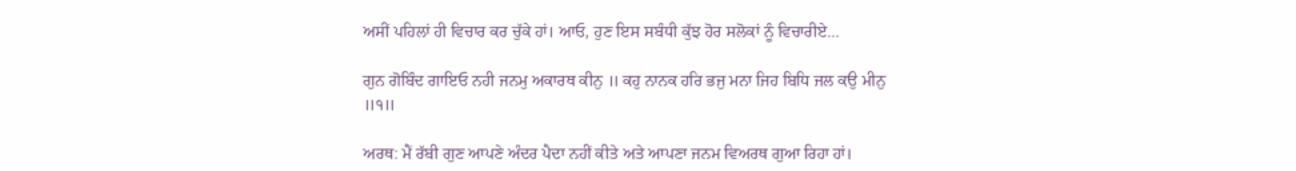ਅਸੀਂ ਪਹਿਲਾਂ ਹੀ ਵਿਚਾਰ ਕਰ ਚੁੱਕੇ ਹਾਂ। ਆਓ, ਹੁਣ ਇਸ ਸਬੰਧੀ ਕੁੱਝ ਹੋਰ ਸਲੋਕਾਂ ਨੂੰ ਵਿਚਾਰੀਏ…

ਗੁਨ ਗੋਬਿੰਦ ਗਾਇਓ ਨਹੀ ਜਨਮੁ ਅਕਾਰਥ ਕੀਨੁ ॥ ਕਹੁ ਨਾਨਕ ਹਰਿ ਭਜੁ ਮਨਾ ਜਿਹ ਬਿਧਿ ਜਲ ਕਉ ਮੀਨੁ ॥੧॥

ਅਰਥ: ਮੈਂ ਰੱਬੀ ਗੁਣ ਆਪਣੇ ਅੰਦਰ ਪੈਦਾ ਨਹੀਂ ਕੀਤੇ ਅਤੇ ਆਪਣਾ ਜਨਮ ਵਿਅਰਥ ਗੁਆ ਰਿਹਾ ਹਾਂ।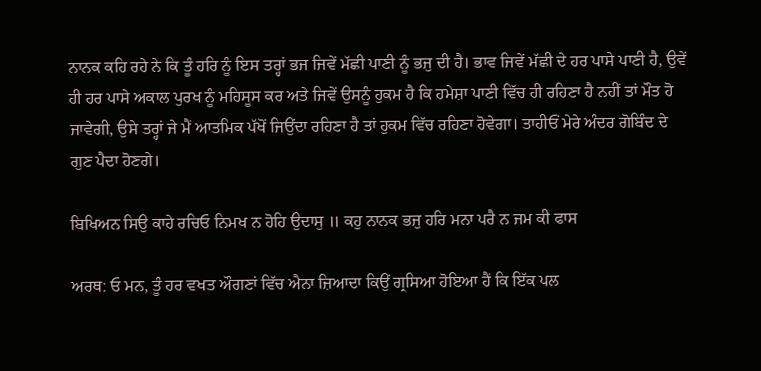ਨਾਨਕ ਕਹਿ ਰਹੇ ਨੇ ਕਿ ਤੂੰ ਹਰਿ ਨੂੰ ਇਸ ਤਰ੍ਹਾਂ ਭਜ ਜਿਵੇਂ ਮੱਛੀ ਪਾਣੀ ਨੂੰ ਭਜੁ ਦੀ ਹੈ। ਭਾਵ ਜਿਵੇਂ ਮੱਛੀ ਦੇ ਹਰ ਪਾਸੇ ਪਾਣੀ ਹੈ, ਉਵੇਂ ਹੀ ਹਰ ਪਾਸੇ ਅਕਾਲ ਪੁਰਖ ਨੂੰ ਮਹਿਸੂਸ ਕਰ ਅਤੇ ਜਿਵੇਂ ਉਸਨੂੰ ਹੁਕਮ ਹੈ ਕਿ ਹਮੇਸ਼ਾ ਪਾਣੀ ਵਿੱਚ ਹੀ ਰਹਿਣਾ ਹੈ ਨਹੀਂ ਤਾਂ ਮੌਤ ਹੋ ਜਾਵੇਗੀ, ਉਸੇ ਤਰ੍ਹਾਂ ਜੇ ਮੈਂ ਆਤਮਿਕ ਪੱਖੋਂ ਜਿਉਂਦਾ ਰਹਿਣਾ ਹੈ ਤਾਂ ਹੁਕਮ ਵਿੱਚ ਰਹਿਣਾ ਹੋਵੇਗਾ। ਤਾਹੀਓਂ ਮੇਰੇ ਅੰਦਰ ਗੋਬਿੰਦ ਦੇ ਗੁਣ ਪੈਦਾ ਹੋਣਗੇ।

ਬਿਖਿਅਨ ਸਿਉ ਕਾਹੇ ਰਚਿਓ ਨਿਮਖ ਨ ਹੋਹਿ ਉਦਾਸੁ ॥ ਕਹੁ ਨਾਨਕ ਭਜੁ ਹਰਿ ਮਨਾ ਪਰੈ ਨ ਜਮ ਕੀ ਫਾਸ

ਅਰਥ: ਓ ਮਨ, ਤੂੰ ਹਰ ਵਖਤ ਔਗਣਾਂ ਵਿੱਚ ਐਨਾ ਜ਼ਿਆਦਾ ਕਿਉਂ ਗ੍ਰਸਿਆ ਹੋਇਆ ਹੈਂ ਕਿ ਇੱਕ ਪਲ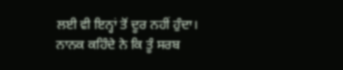ਲਈ ਵੀ ਇਨ੍ਹਾਂ ਤੋਂ ਦੂਰ ਨਹੀਂ ਹੁੰਦਾ। ਨਾਨਕ ਕਹਿੰਦੇ ਨੇ ਕਿ ਤੂੰ ਸਰਬ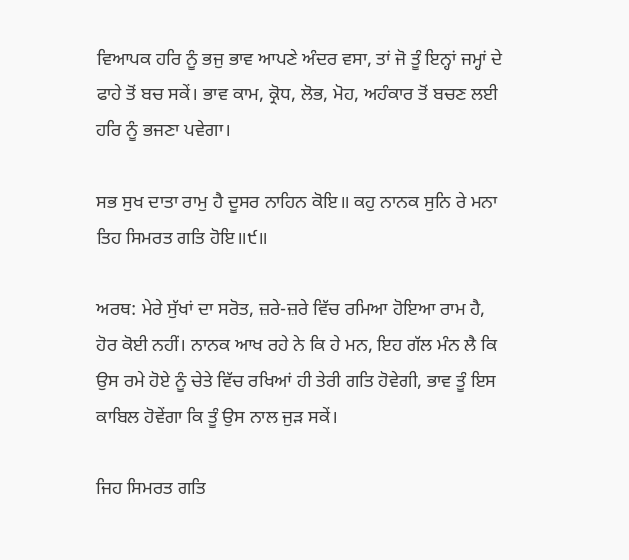ਵਿਆਪਕ ਹਰਿ ਨੂੰ ਭਜੁ ਭਾਵ ਆਪਣੇ ਅੰਦਰ ਵਸਾ, ਤਾਂ ਜੋ ਤੂੰ ਇਨ੍ਹਾਂ ਜਮ੍ਹਾਂ ਦੇ ਫਾਹੇ ਤੋਂ ਬਚ ਸਕੇਂ। ਭਾਵ ਕਾਮ, ਕ੍ਰੋਧ, ਲੋਭ, ਮੋਹ, ਅਹੰਕਾਰ ਤੋਂ ਬਚਣ ਲਈ ਹਰਿ ਨੂੰ ਭਜਣਾ ਪਵੇਗਾ।

ਸਭ ਸੁਖ ਦਾਤਾ ਰਾਮੁ ਹੈ ਦੂਸਰ ਨਾਹਿਨ ਕੋਇ॥ ਕਹੁ ਨਾਨਕ ਸੁਨਿ ਰੇ ਮਨਾ ਤਿਹ ਸਿਮਰਤ ਗਤਿ ਹੋਇ॥੯॥

ਅਰਥ: ਮੇਰੇ ਸੁੱਖਾਂ ਦਾ ਸਰੋਤ, ਜ਼ਰੇ-ਜ਼ਰੇ ਵਿੱਚ ਰਮਿਆ ਹੋਇਆ ਰਾਮ ਹੈ, ਹੋਰ ਕੋਈ ਨਹੀਂ। ਨਾਨਕ ਆਖ ਰਹੇ ਨੇ ਕਿ ਹੇ ਮਨ, ਇਹ ਗੱਲ ਮੰਨ ਲੈ ਕਿ ਉਸ ਰਮੇ ਹੋਏ ਨੂੰ ਚੇਤੇ ਵਿੱਚ ਰਖਿਆਂ ਹੀ ਤੇਰੀ ਗਤਿ ਹੋਵੇਗੀ, ਭਾਵ ਤੂੰ ਇਸ ਕਾਬਿਲ ਹੋਵੇਂਗਾ ਕਿ ਤੂੰ ਉਸ ਨਾਲ ਜੁੜ ਸਕੇਂ।

ਜਿਹ ਸਿਮਰਤ ਗਤਿ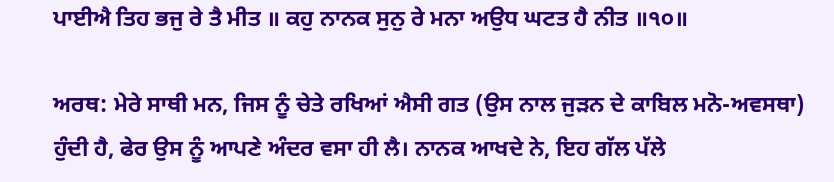ਪਾਈਐ ਤਿਹ ਭਜੁ ਰੇ ਤੈ ਮੀਤ ॥ ਕਹੁ ਨਾਨਕ ਸੁਨੁ ਰੇ ਮਨਾ ਅਉਧ ਘਟਤ ਹੈ ਨੀਤ ॥੧੦॥

ਅਰਥ: ਮੇਰੇ ਸਾਥੀ ਮਨ, ਜਿਸ ਨੂੰ ਚੇਤੇ ਰਖਿਆਂ ਐਸੀ ਗਤ (ਉਸ ਨਾਲ ਜੁੜਨ ਦੇ ਕਾਬਿਲ ਮਨੋ-ਅਵਸਥਾ) ਹੁੰਦੀ ਹੈ, ਫੇਰ ਉਸ ਨੂੰ ਆਪਣੇ ਅੰਦਰ ਵਸਾ ਹੀ ਲੈ। ਨਾਨਕ ਆਖਦੇ ਨੇ, ਇਹ ਗੱਲ ਪੱਲੇ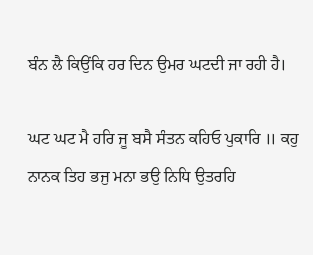ਬੰਨ ਲੈ ਕਿਉਂਕਿ ਹਰ ਦਿਨ ਉਮਰ ਘਟਦੀ ਜਾ ਰਹੀ ਹੈ।

ਘਟ ਘਟ ਮੈ ਹਰਿ ਜੂ ਬਸੈ ਸੰਤਨ ਕਹਿਓ ਪੁਕਾਰਿ ॥ ਕਹੁ ਨਾਨਕ ਤਿਹ ਭਜੁ ਮਨਾ ਭਉ ਨਿਧਿ ਉਤਰਹਿ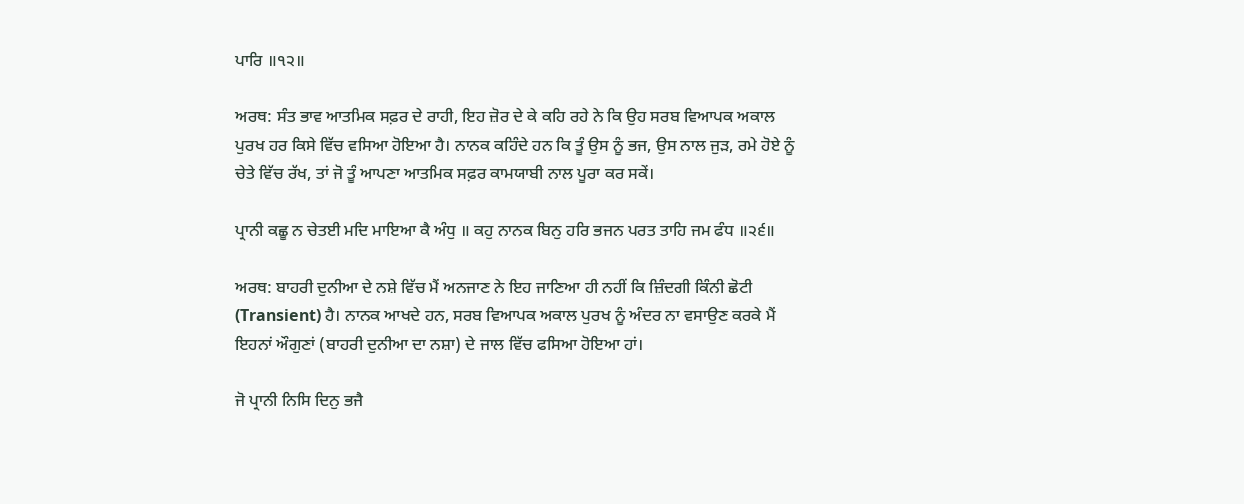ਪਾਰਿ ॥੧੨॥

ਅਰਥ: ਸੰਤ ਭਾਵ ਆਤਮਿਕ ਸਫ਼ਰ ਦੇ ਰਾਹੀ, ਇਹ ਜ਼ੋਰ ਦੇ ਕੇ ਕਹਿ ਰਹੇ ਨੇ ਕਿ ਉਹ ਸਰਬ ਵਿਆਪਕ ਅਕਾਲ ਪੁਰਖ ਹਰ ਕਿਸੇ ਵਿੱਚ ਵਸਿਆ ਹੋਇਆ ਹੈ। ਨਾਨਕ ਕਹਿੰਦੇ ਹਨ ਕਿ ਤੂੰ ਉਸ ਨੂੰ ਭਜ, ਉਸ ਨਾਲ ਜੁੜ, ਰਮੇ ਹੋਏ ਨੂੰ ਚੇਤੇ ਵਿੱਚ ਰੱਖ, ਤਾਂ ਜੋ ਤੂੰ ਆਪਣਾ ਆਤਮਿਕ ਸਫ਼ਰ ਕਾਮਯਾਬੀ ਨਾਲ ਪੂਰਾ ਕਰ ਸਕੇਂ।

ਪ੍ਰਾਨੀ ਕਛੂ ਨ ਚੇਤਈ ਮਦਿ ਮਾਇਆ ਕੈ ਅੰਧੁ ॥ ਕਹੁ ਨਾਨਕ ਬਿਨੁ ਹਰਿ ਭਜਨ ਪਰਤ ਤਾਹਿ ਜਮ ਫੰਧ ॥੨੬॥

ਅਰਥ: ਬਾਹਰੀ ਦੁਨੀਆ ਦੇ ਨਸ਼ੇ ਵਿੱਚ ਮੈਂ ਅਨਜਾਣ ਨੇ ਇਹ ਜਾਣਿਆ ਹੀ ਨਹੀਂ ਕਿ ਜ਼ਿੰਦਗੀ ਕਿੰਨੀ ਛੋਟੀ (Transient) ਹੈ। ਨਾਨਕ ਆਖਦੇ ਹਨ, ਸਰਬ ਵਿਆਪਕ ਅਕਾਲ ਪੁਰਖ ਨੂੰ ਅੰਦਰ ਨਾ ਵਸਾਉਣ ਕਰਕੇ ਮੈਂ ਇਹਨਾਂ ਔਗੁਣਾਂ (ਬਾਹਰੀ ਦੁਨੀਆ ਦਾ ਨਸ਼ਾ) ਦੇ ਜਾਲ ਵਿੱਚ ਫਸਿਆ ਹੋਇਆ ਹਾਂ।

ਜੋ ਪ੍ਰਾਨੀ ਨਿਸਿ ਦਿਨੁ ਭਜੈ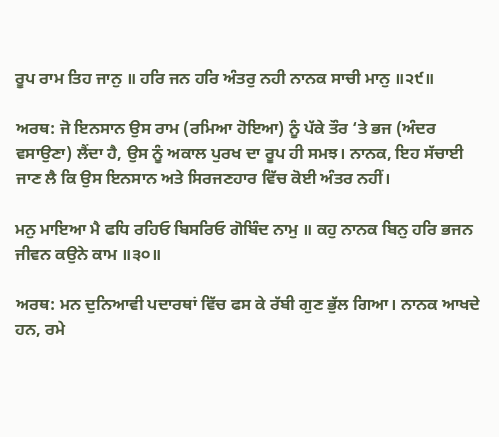ਰੂਪ ਰਾਮ ਤਿਹ ਜਾਨੁ ॥ ਹਰਿ ਜਨ ਹਰਿ ਅੰਤਰੁ ਨਹੀ ਨਾਨਕ ਸਾਚੀ ਮਾਨੁ ॥੨੯॥

ਅਰਥ: ਜੋ ਇਨਸਾਨ ਉਸ ਰਾਮ (ਰਮਿਆ ਹੋਇਆ) ਨੂੰ ਪੱਕੇ ਤੌਰ ‘ਤੇ ਭਜ (ਅੰਦਰ ਵਸਾਉਣਾ) ਲੈਂਦਾ ਹੈ, ਉਸ ਨੂੰ ਅਕਾਲ ਪੁਰਖ ਦਾ ਰੂਪ ਹੀ ਸਮਝ। ਨਾਨਕ, ਇਹ ਸੱਚਾਈ ਜਾਣ ਲੈ ਕਿ ਉਸ ਇਨਸਾਨ ਅਤੇ ਸਿਰਜਣਹਾਰ ਵਿੱਚ ਕੋਈ ਅੰਤਰ ਨਹੀਂ।

ਮਨੁ ਮਾਇਆ ਮੈ ਫਧਿ ਰਹਿਓ ਬਿਸਰਿਓ ਗੋਬਿੰਦ ਨਾਮੁ ॥ ਕਹੁ ਨਾਨਕ ਬਿਨੁ ਹਰਿ ਭਜਨ ਜੀਵਨ ਕਉਨੇ ਕਾਮ ॥੩੦॥

ਅਰਥ: ਮਨ ਦੁਨਿਆਵੀ ਪਦਾਰਥਾਂ ਵਿੱਚ ਫਸ ਕੇ ਰੱਬੀ ਗੁਣ ਭੁੱਲ ਗਿਆ। ਨਾਨਕ ਆਖਦੇ ਹਨ, ਰਮੇ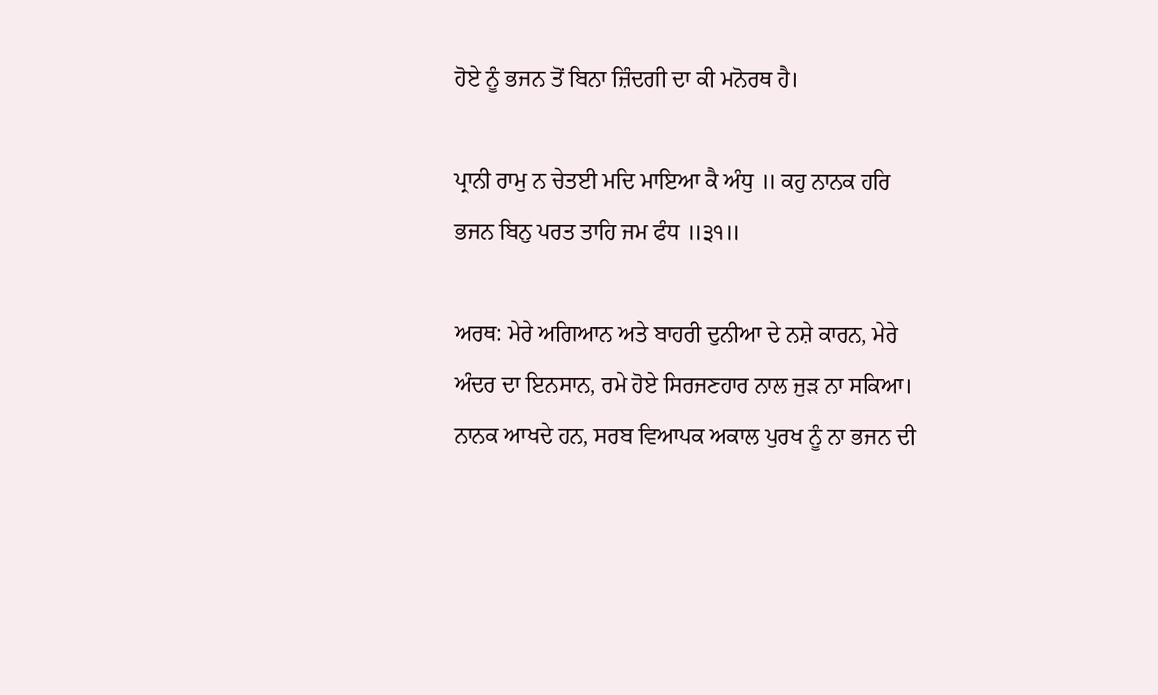ਹੋਏ ਨੂੰ ਭਜਨ ਤੋਂ ਬਿਨਾ ਜ਼ਿੰਦਗੀ ਦਾ ਕੀ ਮਨੋਰਥ ਹੈ।

ਪ੍ਰਾਨੀ ਰਾਮੁ ਨ ਚੇਤਈ ਮਦਿ ਮਾਇਆ ਕੈ ਅੰਧੁ ॥ ਕਹੁ ਨਾਨਕ ਹਰਿ ਭਜਨ ਬਿਨੁ ਪਰਤ ਤਾਹਿ ਜਮ ਫੰਧ ॥੩੧॥

ਅਰਥ: ਮੇਰੇ ਅਗਿਆਨ ਅਤੇ ਬਾਹਰੀ ਦੁਨੀਆ ਦੇ ਨਸ਼ੇ ਕਾਰਨ, ਮੇਰੇ ਅੰਦਰ ਦਾ ਇਨਸਾਨ, ਰਮੇ ਹੋਏ ਸਿਰਜਣਹਾਰ ਨਾਲ ਜੁੜ ਨਾ ਸਕਿਆ। ਨਾਨਕ ਆਖਦੇ ਹਨ, ਸਰਬ ਵਿਆਪਕ ਅਕਾਲ ਪੁਰਖ ਨੂੰ ਨਾ ਭਜਨ ਦੀ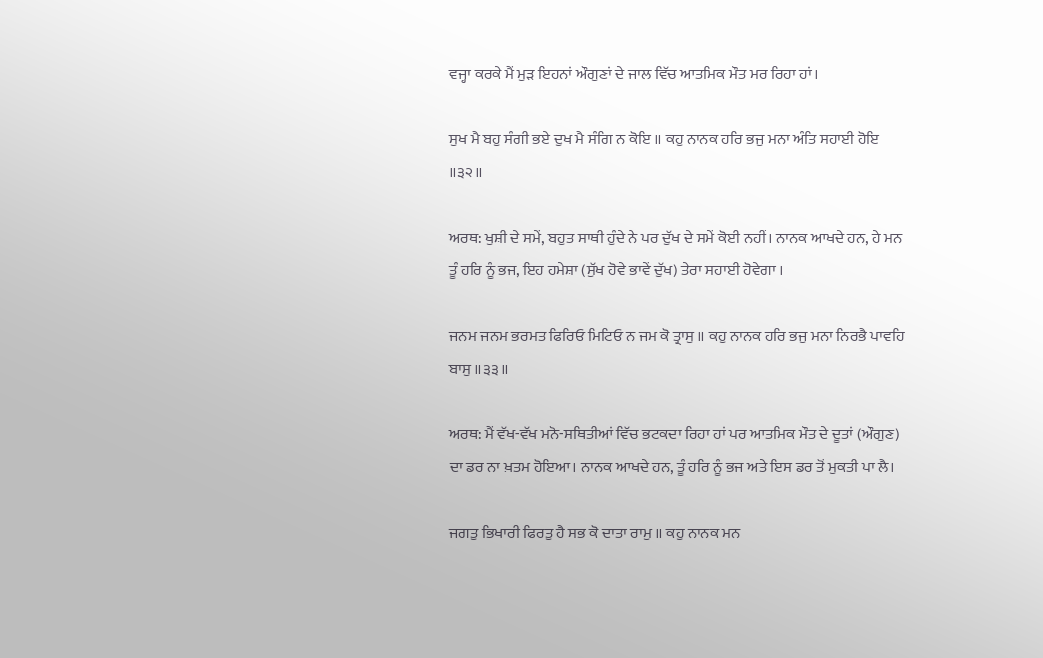ਵਜ੍ਹਾ ਕਰਕੇ ਮੈਂ ਮੁੜ ਇਹਨਾਂ ਔਗੁਣਾਂ ਦੇ ਜਾਲ ਵਿੱਚ ਆਤਮਿਕ ਮੌਤ ਮਰ ਰਿਹਾ ਹਾਂ।

ਸੁਖ ਮੈ ਬਹੁ ਸੰਗੀ ਭਏ ਦੁਖ ਮੈ ਸੰਗਿ ਨ ਕੋਇ ॥ ਕਹੁ ਨਾਨਕ ਹਰਿ ਭਜੁ ਮਨਾ ਅੰਤਿ ਸਹਾਈ ਹੋਇ ॥੩੨॥

ਅਰਥ: ਖੁਸ਼ੀ ਦੇ ਸਮੇਂ, ਬਹੁਤ ਸਾਥੀ ਹੁੰਦੇ ਨੇ ਪਰ ਦੁੱਖ ਦੇ ਸਮੇਂ ਕੋਈ ਨਹੀਂ। ਨਾਨਕ ਆਖਦੇ ਹਨ, ਹੇ ਮਨ ਤੂੰ ਹਰਿ ਨੂੰ ਭਜ, ਇਹ ਹਮੇਸ਼ਾ (ਸੁੱਖ ਹੋਵੇ ਭਾਵੇਂ ਦੁੱਖ) ਤੇਰਾ ਸਹਾਈ ਹੋਵੇਗਾ ।

ਜਨਮ ਜਨਮ ਭਰਮਤ ਫਿਰਿਓ ਮਿਟਿਓ ਨ ਜਮ ਕੋ ਤ੍ਰਾਸੁ ॥ ਕਹੁ ਨਾਨਕ ਹਰਿ ਭਜੁ ਮਨਾ ਨਿਰਭੈ ਪਾਵਹਿ ਬਾਸੁ ॥੩੩॥

ਅਰਥ: ਮੈਂ ਵੱਖ-ਵੱਖ ਮਨੋ-ਸਥਿਤੀਆਂ ਵਿੱਚ ਭਟਕਦਾ ਰਿਹਾ ਹਾਂ ਪਰ ਆਤਮਿਕ ਮੌਤ ਦੇ ਦੂਤਾਂ (ਔਗੁਣ) ਦਾ ਡਰ ਨਾ ਖ਼ਤਮ ਹੋਇਆ। ਨਾਨਕ ਆਖਦੇ ਹਨ, ਤੂੰ ਹਰਿ ਨੂੰ ਭਜ ਅਤੇ ਇਸ ਡਰ ਤੋਂ ਮੁਕਤੀ ਪਾ ਲੈ।

ਜਗਤੁ ਭਿਖਾਰੀ ਫਿਰਤੁ ਹੈ ਸਭ ਕੋ ਦਾਤਾ ਰਾਮੁ ॥ ਕਹੁ ਨਾਨਕ ਮਨ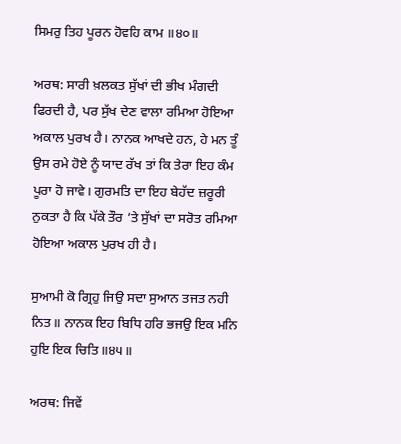ਸਿਮਰੁ ਤਿਹ ਪੂਰਨ ਹੋਵਹਿ ਕਾਮ ॥੪੦॥

ਅਰਥ: ਸਾਰੀ ਖ਼ਲਕਤ ਸੁੱਖਾਂ ਦੀ ਭੀਖ ਮੰਗਦੀ ਫਿਰਦੀ ਹੈ, ਪਰ ਸੁੱਖ ਦੇਣ ਵਾਲਾ ਰਮਿਆ ਹੋਇਆ ਅਕਾਲ ਪੁਰਖ ਹੈ। ਨਾਨਕ ਆਖਦੇ ਹਨ, ਹੇ ਮਨ ਤੂੰ ਉਸ ਰਮੇ ਹੋਏ ਨੂੰ ਯਾਦ ਰੱਖ ਤਾਂ ਕਿ ਤੇਰਾ ਇਹ ਕੰਮ ਪੂਰਾ ਹੋ ਜਾਵੇ। ਗੁਰਮਤਿ ਦਾ ਇਹ ਬੇਹੱਦ ਜ਼ਰੂਰੀ ਨੁਕਤਾ ਹੈ ਕਿ ਪੱਕੇ ਤੌਰ ’ਤੇ ਸੁੱਖਾਂ ਦਾ ਸਰੋਤ ਰਮਿਆ ਹੋਇਆ ਅਕਾਲ ਪੁਰਖ ਹੀ ਹੈ।

ਸੁਆਮੀ ਕੋ ਗ੍ਰਿਹੁ ਜਿਉ ਸਦਾ ਸੁਆਨ ਤਜਤ ਨਹੀ ਨਿਤ॥ ਨਾਨਕ ਇਹ ਬਿਧਿ ਹਰਿ ਭਜਉ ਇਕ ਮਨਿ ਹੁਇ ਇਕ ਚਿਤਿ॥੪੫॥

ਅਰਥ: ਜਿਵੇਂ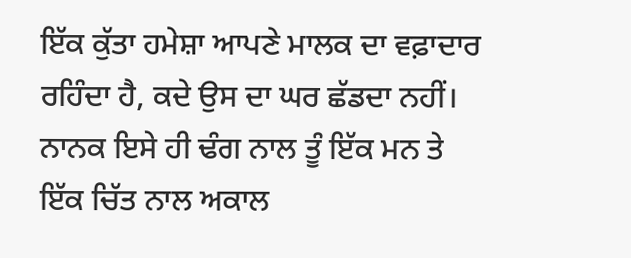ਇੱਕ ਕੁੱਤਾ ਹਮੇਸ਼ਾ ਆਪਣੇ ਮਾਲਕ ਦਾ ਵਫ਼ਾਦਾਰ ਰਹਿੰਦਾ ਹੈ, ਕਦੇ ਉਸ ਦਾ ਘਰ ਛੱਡਦਾ ਨਹੀਂ। ਨਾਨਕ ਇਸੇ ਹੀ ਢੰਗ ਨਾਲ ਤੂੰ ਇੱਕ ਮਨ ਤੇ ਇੱਕ ਚਿੱਤ ਨਾਲ ਅਕਾਲ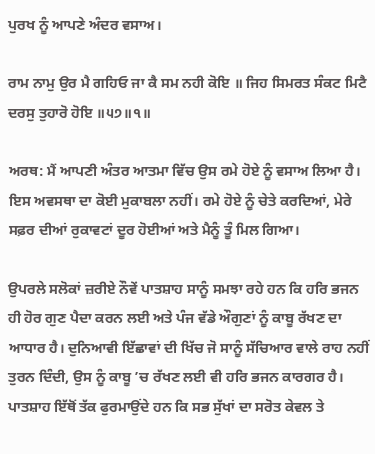ਪੁਰਖ ਨੂੰ ਆਪਣੇ ਅੰਦਰ ਵਸਾਅ।

ਰਾਮ ਨਾਮੁ ਉਰ ਮੈ ਗਹਿਓ ਜਾ ਕੈ ਸਮ ਨਹੀ ਕੋਇ ॥ ਜਿਹ ਸਿਮਰਤ ਸੰਕਟ ਮਿਟੈ ਦਰਸੁ ਤੁਹਾਰੋ ਹੋਇ ॥੫੭॥੧॥

ਅਰਥ: ਮੈਂ ਆਪਣੀ ਅੰਤਰ ਆਤਮਾ ਵਿੱਚ ਉਸ ਰਮੇ ਹੋਏ ਨੂੰ ਵਸਾਅ ਲਿਆ ਹੈ। ਇਸ ਅਵਸਥਾ ਦਾ ਕੋਈ ਮੁਕਾਬਲਾ ਨਹੀਂ। ਰਮੇ ਹੋਏ ਨੂੰ ਚੇਤੇ ਕਰਦਿਆਂ, ਮੇਰੇ ਸਫ਼ਰ ਦੀਆਂ ਰੁਕਾਵਟਾਂ ਦੂਰ ਹੋਈਆਂ ਅਤੇ ਮੈਨੂੰ ਤੂੰ ਮਿਲ ਗਿਆ।

ਉਪਰਲੇ ਸਲੋਕਾਂ ਜ਼ਰੀਏ ਨੌਵੇਂ ਪਾਤਸ਼ਾਹ ਸਾਨੂੰ ਸਮਝਾ ਰਹੇ ਹਨ ਕਿ ਹਰਿ ਭਜਨ ਹੀ ਹੋਰ ਗੁਣ ਪੈਦਾ ਕਰਨ ਲਈ ਅਤੇ ਪੰਜ ਵੱਡੇ ਔਗੁਣਾਂ ਨੂੰ ਕਾਬੂ ਰੱਖਣ ਦਾ ਆਧਾਰ ਹੈ। ਦੁਨਿਆਵੀ ਇੱਛਾਵਾਂ ਦੀ ਖਿੱਚ ਜੋ ਸਾਨੂੰ ਸੱਚਿਆਰ ਵਾਲੇ ਰਾਹ ਨਹੀਂ ਤੁਰਨ ਦਿੰਦੀ, ਉਸ ਨੂੰ ਕਾਬੂ ’ਚ ਰੱਖਣ ਲਈ ਵੀ ਹਰਿ ਭਜਨ ਕਾਰਗਰ ਹੈ। ਪਾਤਸ਼ਾਹ ਇੱਥੋਂ ਤੱਕ ਫੁਰਮਾਉਂਦੇ ਹਨ ਕਿ ਸਭ ਸੁੱਖਾਂ ਦਾ ਸਰੋਤ ਕੇਵਲ ਤੇ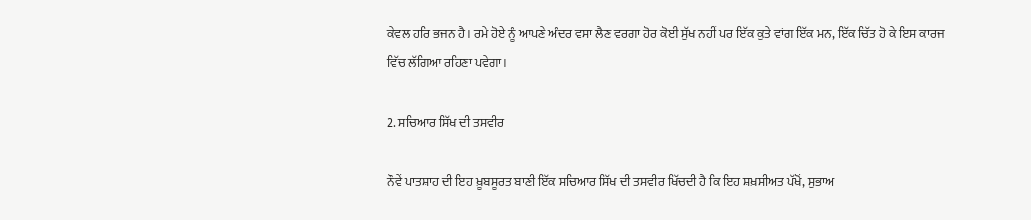ਕੇਵਲ ਹਰਿ ਭਜਨ ਹੈ। ਰਮੇ ਹੋਏ ਨੂੰ ਆਪਣੇ ਅੰਦਰ ਵਸਾ ਲੈਣ ਵਰਗਾ ਹੋਰ ਕੋਈ ਸੁੱਖ ਨਹੀਂ ਪਰ ਇੱਕ ਕੁਤੇ ਵਾਂਗ ਇੱਕ ਮਨ, ਇੱਕ ਚਿੱਤ ਹੋ ਕੇ ਇਸ ਕਾਰਜ ਵਿੱਚ ਲੱਗਿਆ ਰਹਿਣਾ ਪਵੇਗਾ।

2. ਸਚਿਆਰ ਸਿੱਖ ਦੀ ਤਸਵੀਰ

ਨੌਵੇਂ ਪਾਤਸ਼ਾਹ ਦੀ ਇਹ ਖ਼ੂਬਸੂਰਤ ਬਾਣੀ ਇੱਕ ਸਚਿਆਰ ਸਿੱਖ ਦੀ ਤਸਵੀਰ ਖਿੱਚਦੀ ਹੈ ਕਿ ਇਹ ਸ਼ਖ਼ਸੀਅਤ ਪੱਖੋਂ, ਸੁਭਾਅ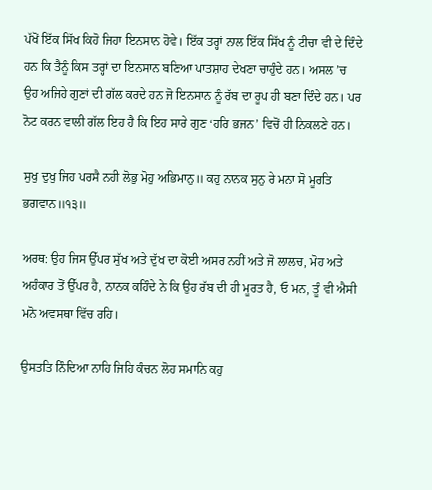ਪੱਖੋਂ ਇੱਕ ਸਿੱਖ ਕਿਹੋ ਜਿਹਾ ਇਨਸਾਨ ਹੋਵੇ। ਇੱਕ ਤਰ੍ਹਾਂ ਨਾਲ ਇੱਕ ਸਿੱਖ ਨੂੰ ਟੀਚਾ ਵੀ ਦੇ ਦਿੰਦੇ ਹਨ ਕਿ ਤੈਨੂੰ ਕਿਸ ਤਰ੍ਹਾਂ ਦਾ ਇਨਸਾਨ ਬਣਿਆ ਪਾਤਸ਼ਾਹ ਦੇਖਣਾ ਚਾਹੁੰਦੇ ਹਨ। ਅਸਲ ’ਚ ਉਹ ਅਜਿਹੇ ਗੁਣਾਂ ਦੀ ਗੱਲ ਕਰਦੇ ਹਨ ਜੋ ਇਨਸਾਨ ਨੂੰ ਰੱਬ ਦਾ ਰੂਪ ਹੀ ਬਣਾ ਦਿੰਦੇ ਹਨ। ਪਰ ਨੋਟ ਕਰਨ ਵਾਲੀ ਗੱਲ ਇਹ ਹੈ ਕਿ ਇਹ ਸਾਰੇ ਗੁਣ ‘ਹਰਿ ਭਜਨ’ ਵਿਚੋਂ ਹੀ ਨਿਕਲਣੇ ਹਨ।

ਸੁਖੁ ਦੁਖੁ ਜਿਹ ਪਰਸੈ ਨਹੀ ਲੋਭੁ ਮੋਹੁ ਅਭਿਮਾਨੁ॥ ਕਹੁ ਨਾਨਕ ਸੁਨੁ ਰੇ ਮਨਾ ਸੋ ਮੂਰਤਿ ਭਗਵਾਨ॥੧੩॥

ਅਰਥ: ਉਹ ਜਿਸ ਉੱਪਰ ਸੁੱਖ ਅਤੇ ਦੁੱਖ ਦਾ ਕੋਈ ਅਸਰ ਨਹੀਂ ਅਤੇ ਜੋ ਲਾਲਚ, ਮੋਹ ਅਤੇ ਅਹੰਕਾਰ ਤੋਂ ਉੱਪਰ ਹੈ, ਨਾਨਕ ਕਹਿੰਦੇ ਨੇ ਕਿ ਉਹ ਰੱਬ ਦੀ ਹੀ ਮੂਰਤ ਹੈ, ਓ ਮਨ, ਤੂੰ ਵੀ ਐਸੀ ਮਨੋ ਅਵਸਥਾ ਵਿੱਚ ਰਹਿ।

ਉਸਤਤਿ ਨਿੰਦਿਆ ਨਾਹਿ ਜਿਹਿ ਕੰਚਨ ਲੋਹ ਸਮਾਨਿ ਕਹੁ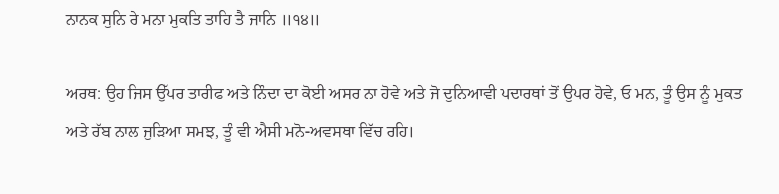ਨਾਨਕ ਸੁਨਿ ਰੇ ਮਨਾ ਮੁਕਤਿ ਤਾਹਿ ਤੈ ਜਾਨਿ ॥੧੪॥

ਅਰਥ: ਉਹ ਜਿਸ ਉੱਪਰ ਤਾਰੀਫ ਅਤੇ ਨਿੰਦਾ ਦਾ ਕੋਈ ਅਸਰ ਨਾ ਹੋਵੇ ਅਤੇ ਜੋ ਦੁਨਿਆਵੀ ਪਦਾਰਥਾਂ ਤੋਂ ਉਪਰ ਹੋਵੇ, ਓ ਮਨ, ਤੂੰ ਉਸ ਨੂੰ ਮੁਕਤ ਅਤੇ ਰੱਬ ਨਾਲ ਜੁੜਿਆ ਸਮਝ, ਤੂੰ ਵੀ ਐਸੀ ਮਨੋ-ਅਵਸਥਾ ਵਿੱਚ ਰਹਿ।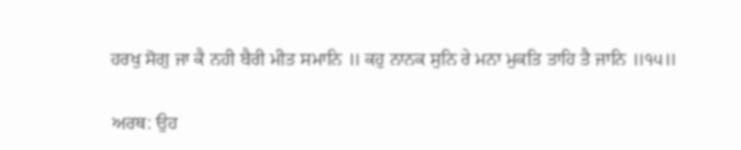ਹਰਖੁ ਸੋਗੁ ਜਾ ਕੈ ਨਹੀ ਬੈਰੀ ਮੀਤ ਸਮਾਨਿ ॥ ਕਹੁ ਨਾਨਕ ਸੁਨਿ ਰੇ ਮਨਾ ਮੁਕਤਿ ਤਾਹਿ ਤੈ ਜਾਨਿ ॥੧੫॥

ਅਰਥ: ਉਹ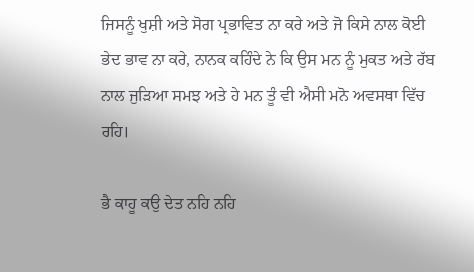ਜਿਸਨੂੰ ਖੁਸ਼ੀ ਅਤੇ ਸੋਗ ਪ੍ਰਭਾਵਿਤ ਨਾ ਕਰੇ ਅਤੇ ਜੋ ਕਿਸੇ ਨਾਲ ਕੋਈ ਭੇਦ ਭਾਵ ਨਾ ਕਰੇ, ਨਾਨਕ ਕਹਿੰਦੇ ਨੇ ਕਿ ਉਸ ਮਨ ਨੂੰ ਮੁਕਤ ਅਤੇ ਰੱਬ ਨਾਲ ਜੁੜਿਆ ਸਮਝ ਅਤੇ ਹੇ ਮਨ ਤੂੰ ਵੀ ਐਸੀ ਮਨੋ ਅਵਸਥਾ ਵਿੱਚ ਰਹਿ।

ਭੈ ਕਾਹੂ ਕਉ ਦੇਤ ਨਹਿ ਨਹਿ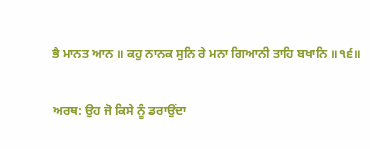ਭੈ ਮਾਨਤ ਆਨ ॥ ਕਹੁ ਨਾਨਕ ਸੁਨਿ ਰੇ ਮਨਾ ਗਿਆਨੀ ਤਾਹਿ ਬਖਾਨਿ ॥੧੬॥

ਅਰਥ: ਉਹ ਜੋ ਕਿਸੇ ਨੂੰ ਡਰਾਉਂਦਾ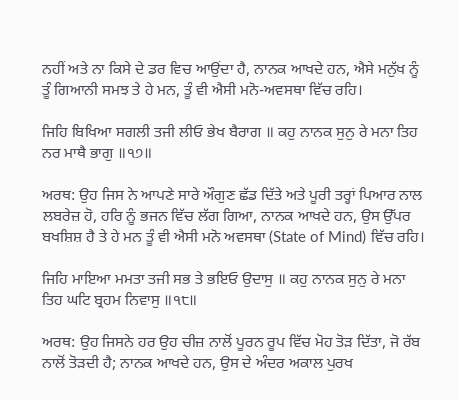ਨਹੀਂ ਅਤੇ ਨਾ ਕਿਸੇ ਦੇ ਡਰ ਵਿਚ ਆਉਂਦਾ ਹੈ, ਨਾਨਕ ਆਖਦੇ ਹਨ, ਐਸੇ ਮਨੁੱਖ ਨੂੰ ਤੂੰ ਗਿਆਨੀ ਸਮਝ ਤੇ ਹੇ ਮਨ, ਤੂੰ ਵੀ ਐਸੀ ਮਨੋ-ਅਵਸਥਾ ਵਿੱਚ ਰਹਿ।

ਜਿਹਿ ਬਿਖਿਆ ਸਗਲੀ ਤਜੀ ਲੀਓ ਭੇਖ ਬੈਰਾਗ ॥ ਕਹੁ ਨਾਨਕ ਸੁਨੁ ਰੇ ਮਨਾ ਤਿਹ ਨਰ ਮਾਥੈ ਭਾਗੁ ॥੧੭॥

ਅਰਥ: ਉਹ ਜਿਸ ਨੇ ਆਪਣੇ ਸਾਰੇ ਔਗੁਣ ਛੱਡ ਦਿੱਤੇ ਅਤੇ ਪੂਰੀ ਤਰ੍ਹਾਂ ਪਿਆਰ ਨਾਲ ਲਬਰੇਜ਼ ਹੋ, ਹਰਿ ਨੂੰ ਭਜਨ ਵਿੱਚ ਲੱਗ ਗਿਆ, ਨਾਨਕ ਆਖਦੇ ਹਨ, ਉਸ ਉੱਪਰ ਬਖਸ਼ਿਸ਼ ਹੈ ਤੇ ਹੇ ਮਨ ਤੂੰ ਵੀ ਐਸੀ ਮਨੋ ਅਵਸਥਾ (State of Mind) ਵਿੱਚ ਰਹਿ।

ਜਿਹਿ ਮਾਇਆ ਮਮਤਾ ਤਜੀ ਸਭ ਤੇ ਭਇਓ ਉਦਾਸੁ ॥ ਕਹੁ ਨਾਨਕ ਸੁਨੁ ਰੇ ਮਨਾ ਤਿਹ ਘਟਿ ਬ੍ਰਹਮ ਨਿਵਾਸੁ ॥੧੮॥

ਅਰਥ: ਉਹ ਜਿਸਨੇ ਹਰ ਉਹ ਚੀਜ਼ ਨਾਲੋਂ ਪੂਰਨ ਰੂਪ ਵਿੱਚ ਮੋਹ ਤੋੜ ਦਿੱਤਾ, ਜੋ ਰੱਬ ਨਾਲੋਂ ਤੋੜਦੀ ਹੈ; ਨਾਨਕ ਆਖਦੇ ਹਨ, ਉਸ ਦੇ ਅੰਦਰ ਅਕਾਲ ਪੁਰਖ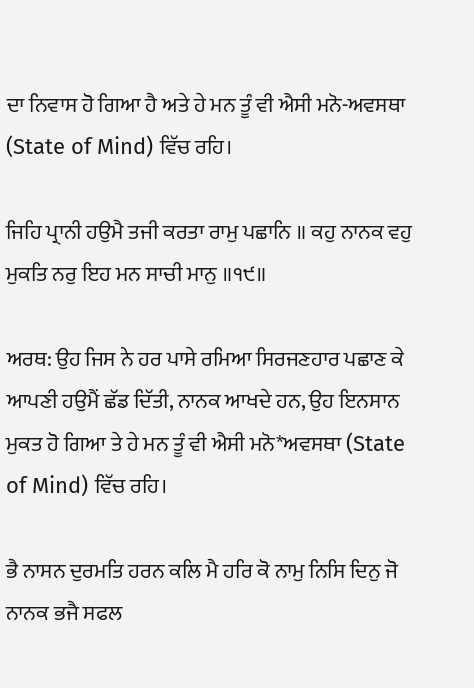ਦਾ ਨਿਵਾਸ ਹੋ ਗਿਆ ਹੈ ਅਤੇ ਹੇ ਮਨ ਤੂੰ ਵੀ ਐਸੀ ਮਨੋ-ਅਵਸਥਾ (State of Mind) ਵਿੱਚ ਰਹਿ।

ਜਿਹਿ ਪ੍ਰਾਨੀ ਹਉਮੈ ਤਜੀ ਕਰਤਾ ਰਾਮੁ ਪਛਾਨਿ ॥ ਕਹੁ ਨਾਨਕ ਵਹੁ ਮੁਕਤਿ ਨਰੁ ਇਹ ਮਨ ਸਾਚੀ ਮਾਨੁ ॥੧੯॥

ਅਰਥ: ਉਹ ਜਿਸ ਨੇ ਹਰ ਪਾਸੇ ਰਮਿਆ ਸਿਰਜਣਹਾਰ ਪਛਾਣ ਕੇ ਆਪਣੀ ਹਉਮੈਂ ਛੱਡ ਦਿੱਤੀ, ਨਾਨਕ ਆਖਦੇ ਹਨ, ਉਹ ਇਨਸਾਨ ਮੁਕਤ ਹੋ ਗਿਆ ਤੇ ਹੇ ਮਨ ਤੂੰ ਵੀ ਐਸੀ ਮਨੋ*ਅਵਸਥਾ (State of Mind) ਵਿੱਚ ਰਹਿ।

ਭੈ ਨਾਸਨ ਦੁਰਮਤਿ ਹਰਨ ਕਲਿ ਮੈ ਹਰਿ ਕੋ ਨਾਮੁ ਨਿਸਿ ਦਿਨੁ ਜੋ ਨਾਨਕ ਭਜੈ ਸਫਲ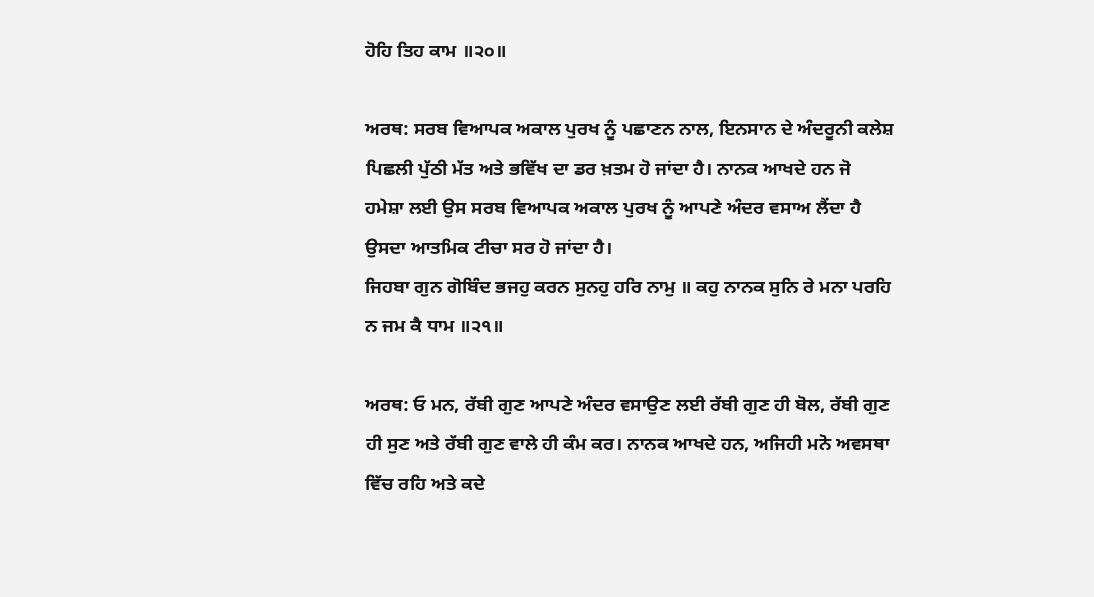ਹੋਹਿ ਤਿਹ ਕਾਮ ॥੨੦॥

ਅਰਥ: ਸਰਬ ਵਿਆਪਕ ਅਕਾਲ ਪੁਰਖ ਨੂੰ ਪਛਾਣਨ ਨਾਲ, ਇਨਸਾਨ ਦੇ ਅੰਦਰੂਨੀ ਕਲੇਸ਼ ਪਿਛਲੀ ਪੁੱਠੀ ਮੱਤ ਅਤੇ ਭਵਿੱਖ ਦਾ ਡਰ ਖ਼ਤਮ ਹੋ ਜਾਂਦਾ ਹੈ। ਨਾਨਕ ਆਖਦੇ ਹਨ ਜੋ ਹਮੇਸ਼ਾ ਲਈ ਉਸ ਸਰਬ ਵਿਆਪਕ ਅਕਾਲ ਪੁਰਖ ਨੂੰ ਆਪਣੇ ਅੰਦਰ ਵਸਾਅ ਲੈਂਦਾ ਹੈ ਉਸਦਾ ਆਤਮਿਕ ਟੀਚਾ ਸਰ ਹੋ ਜਾਂਦਾ ਹੈ।
ਜਿਹਬਾ ਗੁਨ ਗੋਬਿੰਦ ਭਜਹੁ ਕਰਨ ਸੁਨਹੁ ਹਰਿ ਨਾਮੁ ॥ ਕਹੁ ਨਾਨਕ ਸੁਨਿ ਰੇ ਮਨਾ ਪਰਹਿ ਨ ਜਮ ਕੈ ਧਾਮ ॥੨੧॥

ਅਰਥ: ਓ ਮਨ, ਰੱਬੀ ਗੁਣ ਆਪਣੇ ਅੰਦਰ ਵਸਾਉਣ ਲਈ ਰੱਬੀ ਗੁਣ ਹੀ ਬੋਲ, ਰੱਬੀ ਗੁਣ ਹੀ ਸੁਣ ਅਤੇ ਰੱਬੀ ਗੁਣ ਵਾਲੇ ਹੀ ਕੰਮ ਕਰ। ਨਾਨਕ ਆਖਦੇ ਹਨ, ਅਜਿਹੀ ਮਨੋ ਅਵਸਥਾ ਵਿੱਚ ਰਹਿ ਅਤੇ ਕਦੇ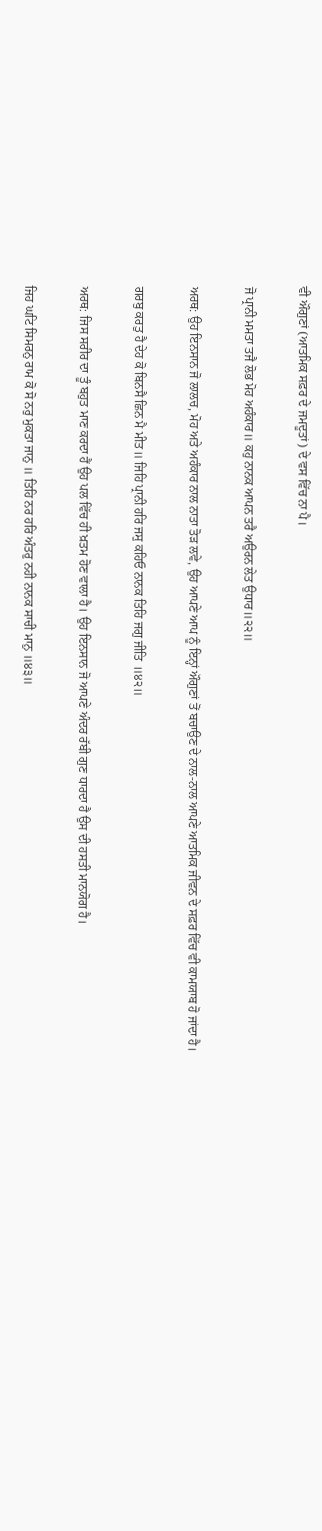ਵੀ ਔਗੁਣਾਂ (ਆਤਮਿਕ ਸਫ਼ਰ ਦੇ ਜਮਦੂਤਾਂ) ਦੇ ਵਸ ਵਿੱਚ ਨਾ ਪੈ।

ਜੋ ਪ੍ਰਾਨੀ ਮਮਤਾ ਤਜੈ ਲੋਭ ਮੋਹ ਅਹੰਕਾਰ॥ ਕਹੁ ਨਾਨਕ ਆਪਨ ਤਰੈ ਅਉਰਨ ਲੇਤ ਉਧਾਰ॥੨੨॥

ਅਰਥ: ਉਹ ਇਨਸਾਨ ਜੋ ਲਾਲਚ, ਮੋਹ ਅਤੇ ਅਹੰਕਾਰ ਨਾਲ ਨਾਤਾ ਤੋੜ ਲਵੇ, ਉਹ ਆਪਣੇ ਆਪ ਨੂੰ ਇਨ੍ਹਾਂ ਔਗੁਣਾਂ ਤੋਂ ਬਚਾਉਣ ਦੇ ਨਾਲ-ਨਾਲ ਆਪਣੇ ਆਤਮਿਕ ਜੀਵਨ ਦੇ ਸਫ਼ਰ ਵਿੱਚ ਵੀ ਕਾਮਯਾਬ ਹੋ ਜਾਂਦਾ ਹੈ।

ਗਰਬੁ ਕਰਤੁ ਹੈ ਦੇਹ ਕੋ ਬਿਨਸੈ ਛਿਨ ਮੈ ਮੀਤ॥ ਜਿਹਿ ਪ੍ਰਾਨੀ ਹਰਿ ਜਸੁ ਕਹਿਓ ਨਾਨਕ ਤਿਹਿ ਜਗੁ ਜੀਤਿ ॥੪੨॥

ਅਰਥ: ਜਿਸ ਸਰੀਰ ਦਾ ਤੂੰ ਬਹੁਤ ਮਾਣ ਕਰਦਾ ਹੈਂ ਉਹ ਪਲ ਵਿੱਚ ਹੀ ਖ਼ਤਮ ਹੋਣ ਵਾਲਾ ਹੈ। ਉਹ ਇਨਸਾਨ ਜੋ ਆਪਣੇ ਅੰਦਰ ਰੱਬੀ ਗੁਣ ਧਾਰਦਾ ਹੈ ਉਸ ਦੀ ਹਸਤੀ ਮਾਨਯੋਗ ਹੈ।

ਜਿਹ ਘਟਿ ਸਿਮਰਨੁ ਰਾਮ ਕੋ ਸੋ ਨਰੁ ਮੁਕਤਾ ਜਾਨੁ ॥ ਤਿਹਿ ਨਰ ਹਰਿ ਅੰਤਰੁ ਨਹੀ ਨਾਨਕ ਸਾਚੀ ਮਾਨੁ ॥੪੩॥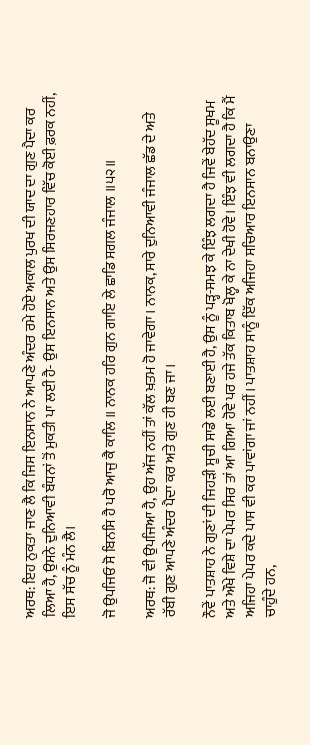ਅਰਥ: ਇਹ ਨੁਕਤਾ ਜਾਣ ਲੈ ਕਿ ਜਿਸ ਇਨਸਾਨ ਨੇ ਆਪਣੇ ਅੰਦਰ ਰਮੇ ਹੋਏ ਅਕਾਲ ਪੁਰਖ ਦੀ ਯਾਦ ਦਾ ਗੁਣ ਪੈਦਾ ਕਰ ਲਿਆ ਹੈ, ਉਸਨੇ ਦੁਨਿਆਵੀ ਬੰਧਨਾਂ ਤੋਂ ਮੁਕਤੀ ਪਾ ਲਈ ਹੈ- ਉਸ ਇਨਸਾਨ ਅਤੇ ਉਸ ਸਿਰਜਣਹਾਰ ਵਿੱਚ ਕੋਈ ਫ਼ਰਕ ਨਹੀਂ, ਇਸ ਸੱਚ ਨੂੰ ਮੰਨ ਲੈ।

ਜੋ ਉਪਜਿਓ ਸੋ ਬਿਨਸਿ ਹੈ ਪਰੋ ਆਜੁ ਕੈ ਕਾਲਿ ॥ ਨਾਨਕ ਹਰਿ ਗੁਨ ਗਾਇ ਲੇ ਛਾਡਿ ਸਗਲ ਜੰਜਾਲ ॥੫੨॥

ਅਰਥ: ਜੋ ਵੀ ਉਪਜਿਆ ਹੈ, ਉਹ ਅੱਜ ਨਹੀਂ ਤਾਂ ਕੱਲ ਖ਼ਤਮ ਹੋ ਜਾਵੇਗਾ। ਨਾਨਕ, ਸਾਰੇ ਦੁਨਿਆਵੀ ਜੰਜਾਲ ਛੱਡ ਦੇ ਅਤੇ ਰੱਬੀ ਗੁਣ ਆਪਣੇ ਅੰਦਰ ਪੈਦਾ ਕਰ ਅਤੇ ਗੁਣ ਹੀ ਬਣ ਜਾ।

ਨੌਵੇਂ ਪਾਤਸ਼ਾਹ ਨੇ ਗੁਣਾਂ ਦੀ ਜਿਹੜੀ ਸੂਚੀ ਸਾਡੇ ਲਈ ਬਣਾਈ ਹੈ, ਉਸ ਨੂੰ ਪੜ੍ਹ-ਸਮਝ ਕੇ ਇੰਝ ਲਗਦਾ ਹੈ ਜਿਵੇਂ ਬੇਹੱਦ ਸੂਖਮ ਅਤੇ ਔਖੇ ਵਿਸ਼ੇ ਦਾ ਪੇਪਰ ਸਿਰ ਤਾਂ ਆ ਗਿਆ ਹੋਵੇ ਪਰ ਹਜੇ ਤੱਕ ਕਿਤਾਬ ਖੋਲ੍ਹ ਕੇ ਨਾ ਦੇਖੀ ਹੋਵੇ। ਇੰਝ ਵੀ ਲਗਦਾ ਹੈ ਕਿ ਮੈਂ ਅਜਿਹਾ ਪੇਪਰ ਕਦੇ ਪਾਸ ਵੀ ਕਰ ਪਾਵਾਂਗਾ ਜਾਂ ਨਹੀਂ। ਪਾਤਸ਼ਾਹ ਸਾਨੂੰ ਇੱਕ ਅਜਿਹਾ ਸਚਿਆਰ ਇਨਸਾਨ ਬਨਾਉਣਾ ਚਾਹੁੰਦੇ ਹਨ,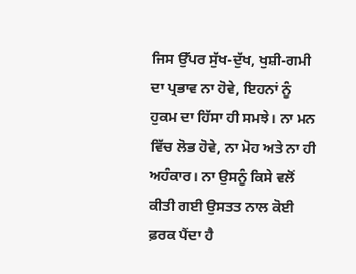ਜਿਸ ਉੱਪਰ ਸੁੱਖ-ਦੁੱਖ, ਖੁਸ਼ੀ-ਗਮੀ ਦਾ ਪ੍ਰਭਾਵ ਨਾ ਹੋਵੇ, ਇਹਨਾਂ ਨੂੰ ਹੁਕਮ ਦਾ ਹਿੱਸਾ ਹੀ ਸਮਝੇ। ਨਾ ਮਨ ਵਿੱਚ ਲੋਭ ਹੋਵੇ, ਨਾ ਮੋਹ ਅਤੇ ਨਾ ਹੀ ਅਹੰਕਾਰ। ਨਾ ਉਸਨੂੰ ਕਿਸੇ ਵਲੋਂ ਕੀਤੀ ਗਈ ਉਸਤਤ ਨਾਲ ਕੋਈ ਫ਼ਰਕ ਪੈਂਦਾ ਹੈ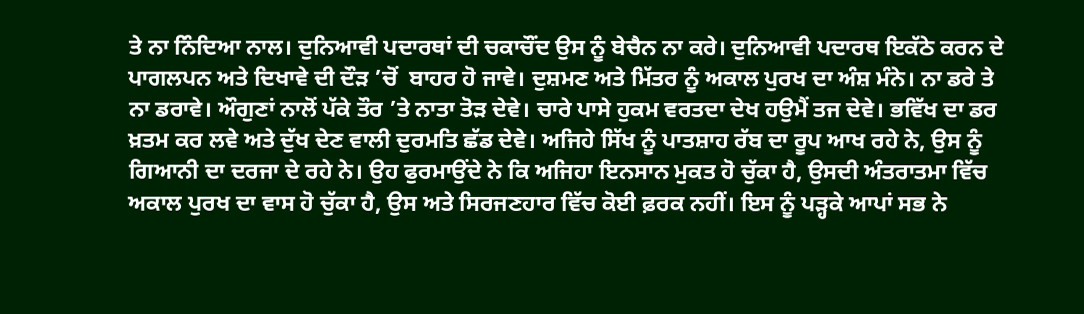ਤੇ ਨਾ ਨਿੰਦਿਆ ਨਾਲ। ਦੁਨਿਆਵੀ ਪਦਾਰਥਾਂ ਦੀ ਚਕਾਚੌਂਦ ਉਸ ਨੂੰ ਬੇਚੈਨ ਨਾ ਕਰੇ। ਦੁਨਿਆਵੀ ਪਦਾਰਥ ਇਕੱਠੇ ਕਰਨ ਦੇ ਪਾਗਲਪਨ ਅਤੇ ਦਿਖਾਵੇ ਦੀ ਦੌੜ ’ਚੋਂ  ਬਾਹਰ ਹੋ ਜਾਵੇ। ਦੁਸ਼ਮਣ ਅਤੇ ਮਿੱਤਰ ਨੂੰ ਅਕਾਲ ਪੁਰਖ ਦਾ ਅੰਸ਼ ਮੰਨੇ। ਨਾ ਡਰੇ ਤੇ ਨਾ ਡਰਾਵੇ। ਔਗੁਣਾਂ ਨਾਲੋਂ ਪੱਕੇ ਤੌਰ ’ਤੇ ਨਾਤਾ ਤੋੜ ਦੇਵੇ। ਚਾਰੇ ਪਾਸੇ ਹੁਕਮ ਵਰਤਦਾ ਦੇਖ ਹਉਮੈਂ ਤਜ ਦੇਵੇ। ਭਵਿੱਖ ਦਾ ਡਰ ਖ਼ਤਮ ਕਰ ਲਵੇ ਅਤੇ ਦੁੱਖ ਦੇਣ ਵਾਲੀ ਦੁਰਮਤਿ ਛੱਡ ਦੇਵੇ। ਅਜਿਹੇ ਸਿੱਖ ਨੂੰ ਪਾਤਸ਼ਾਹ ਰੱਬ ਦਾ ਰੂਪ ਆਖ ਰਹੇ ਨੇ, ਉਸ ਨੂੰ ਗਿਆਨੀ ਦਾ ਦਰਜਾ ਦੇ ਰਹੇ ਨੇ। ਉਹ ਫੁਰਮਾਉਂਦੇ ਨੇ ਕਿ ਅਜਿਹਾ ਇਨਸਾਨ ਮੁਕਤ ਹੋ ਚੁੱਕਾ ਹੈ, ਉਸਦੀ ਅੰਤਰਾਤਮਾ ਵਿੱਚ ਅਕਾਲ ਪੁਰਖ ਦਾ ਵਾਸ ਹੋ ਚੁੱਕਾ ਹੈ, ਉਸ ਅਤੇ ਸਿਰਜਣਹਾਰ ਵਿੱਚ ਕੋਈ ਫ਼ਰਕ ਨਹੀਂ। ਇਸ ਨੂੰ ਪੜ੍ਹਕੇ ਆਪਾਂ ਸਭ ਨੇ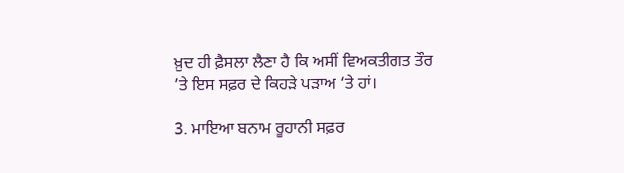ਖ਼ੁਦ ਹੀ ਫ਼ੈਸਲਾ ਲੈਣਾ ਹੈ ਕਿ ਅਸੀਂ ਵਿਅਕਤੀਗਤ ਤੌਰ ’ਤੇ ਇਸ ਸਫ਼ਰ ਦੇ ਕਿਹੜੇ ਪੜਾਅ ‘ਤੇ ਹਾਂ।

3. ਮਾਇਆ ਬਨਾਮ ਰੂਹਾਨੀ ਸਫ਼ਰ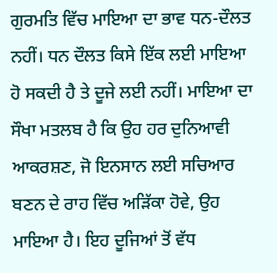ਗੁਰਮਤਿ ਵਿੱਚ ਮਾਇਆ ਦਾ ਭਾਵ ਧਨ-ਦੌਲਤ ਨਹੀਂ। ਧਨ ਦੌਲਤ ਕਿਸੇ ਇੱਕ ਲਈ ਮਾਇਆ ਹੋ ਸਕਦੀ ਹੈ ਤੇ ਦੂਜੇ ਲਈ ਨਹੀਂ। ਮਾਇਆ ਦਾ ਸੌਖਾ ਮਤਲਬ ਹੈ ਕਿ ਉਹ ਹਰ ਦੁਨਿਆਵੀ ਆਕਰਸ਼ਣ, ਜੋ ਇਨਸਾਨ ਲਈ ਸਚਿਆਰ ਬਣਨ ਦੇ ਰਾਹ ਵਿੱਚ ਅੜਿੱਕਾ ਹੋਵੇ, ਉਹ ਮਾਇਆ ਹੈ। ਇਹ ਦੂਜਿਆਂ ਤੋਂ ਵੱਧ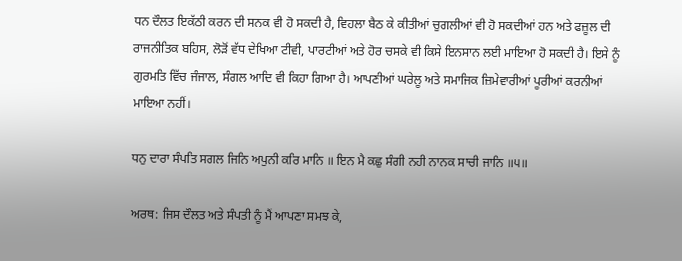ਧਨ ਦੌਲਤ ਇਕੱਠੀ ਕਰਨ ਦੀ ਸਨਕ ਵੀ ਹੋ ਸਕਦੀ ਹੈ, ਵਿਹਲਾ ਬੈਠ ਕੇ ਕੀਤੀਆਂ ਚੁਗਲੀਆਂ ਵੀ ਹੋ ਸਕਦੀਆਂ ਹਨ ਅਤੇ ਫਜ਼ੂਲ ਦੀ ਰਾਜਨੀਤਿਕ ਬਹਿਸ, ਲੋੜੋਂ ਵੱਧ ਦੇਖਿਆ ਟੀਵੀ, ਪਾਰਟੀਆਂ ਅਤੇ ਹੋਰ ਚਸਕੇ ਵੀ ਕਿਸੇ ਇਨਸਾਨ ਲਈ ਮਾਇਆ ਹੋ ਸਕਦੀ ਹੈ। ਇਸੇ ਨੂੰ ਗੁਰਮਤਿ ਵਿੱਚ ਜੰਜਾਲ, ਸੰਗਲ ਆਦਿ ਵੀ ਕਿਹਾ ਗਿਆ ਹੈ। ਆਪਣੀਆਂ ਘਰੇਲੂ ਅਤੇ ਸਮਾਜਿਕ ਜ਼ਿਮੇਵਾਰੀਆਂ ਪੂਰੀਆਂ ਕਰਨੀਆਂ ਮਾਇਆ ਨਹੀਂ।

ਧਨੁ ਦਾਰਾ ਸੰਪਤਿ ਸਗਲ ਜਿਨਿ ਅਪੁਨੀ ਕਰਿ ਮਾਨਿ ॥ ਇਨ ਮੈ ਕਛੁ ਸੰਗੀ ਨਹੀ ਨਾਨਕ ਸਾਚੀ ਜਾਨਿ ॥੫॥

ਅਰਥ: ਜਿਸ ਦੌਲਤ ਅਤੇ ਸੰਪਤੀ ਨੂੰ ਮੈਂ ਆਪਣਾ ਸਮਝ ਕੇ,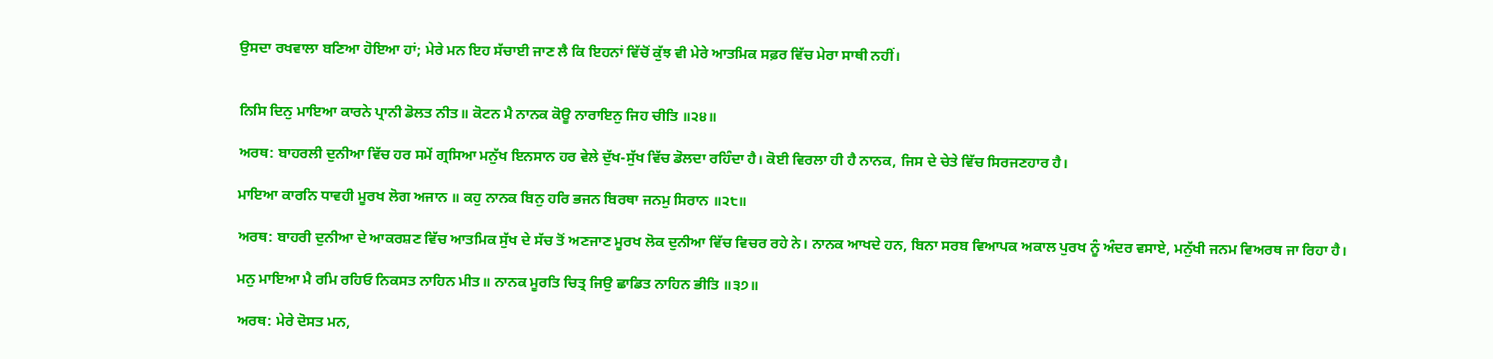ਉਸਦਾ ਰਖਵਾਲਾ ਬਣਿਆ ਹੋਇਆ ਹਾਂ; ਮੇਰੇ ਮਨ ਇਹ ਸੱਚਾਈ ਜਾਣ ਲੈ ਕਿ ਇਹਨਾਂ ਵਿੱਚੋਂ ਕੁੱਝ ਵੀ ਮੇਰੇ ਆਤਮਿਕ ਸਫ਼ਰ ਵਿੱਚ ਮੇਰਾ ਸਾਥੀ ਨਹੀਂ।


ਨਿਸਿ ਦਿਨੁ ਮਾਇਆ ਕਾਰਨੇ ਪ੍ਰਾਨੀ ਡੋਲਤ ਨੀਤ॥ ਕੋਟਨ ਮੈ ਨਾਨਕ ਕੋਊ ਨਾਰਾਇਨੁ ਜਿਹ ਚੀਤਿ ॥੨੪॥

ਅਰਥ: ਬਾਹਰਲੀ ਦੁਨੀਆ ਵਿੱਚ ਹਰ ਸਮੇਂ ਗ੍ਰਸਿਆ ਮਨੁੱਖ ਇਨਸਾਨ ਹਰ ਵੇਲੇ ਦੁੱਖ-ਸੁੱਖ ਵਿੱਚ ਡੋਲਦਾ ਰਹਿੰਦਾ ਹੈ। ਕੋਈ ਵਿਰਲਾ ਹੀ ਹੈ ਨਾਨਕ, ਜਿਸ ਦੇ ਚੇਤੇ ਵਿੱਚ ਸਿਰਜਣਹਾਰ ਹੈ।

ਮਾਇਆ ਕਾਰਨਿ ਧਾਵਹੀ ਮੂਰਖ ਲੋਗ ਅਜਾਨ ॥ ਕਹੁ ਨਾਨਕ ਬਿਨੁ ਹਰਿ ਭਜਨ ਬਿਰਥਾ ਜਨਮੁ ਸਿਰਾਨ ॥੨੮॥

ਅਰਥ: ਬਾਹਰੀ ਦੁਨੀਆ ਦੇ ਆਕਰਸ਼ਣ ਵਿੱਚ ਆਤਮਿਕ ਸੁੱਖ ਦੇ ਸੱਚ ਤੋਂ ਅਣਜਾਣ ਮੂਰਖ ਲੋਕ ਦੁਨੀਆ ਵਿੱਚ ਵਿਚਰ ਰਹੇ ਨੇ। ਨਾਨਕ ਆਖਦੇ ਹਨ, ਬਿਨਾ ਸਰਬ ਵਿਆਪਕ ਅਕਾਲ ਪੁਰਖ ਨੂੰ ਅੰਦਰ ਵਸਾਏ, ਮਨੁੱਖੀ ਜਨਮ ਵਿਅਰਥ ਜਾ ਰਿਹਾ ਹੈ।

ਮਨੁ ਮਾਇਆ ਮੈ ਰਮਿ ਰਹਿਓ ਨਿਕਸਤ ਨਾਹਿਨ ਮੀਤ॥ ਨਾਨਕ ਮੂਰਤਿ ਚਿਤ੍ਰ ਜਿਉ ਛਾਡਿਤ ਨਾਹਿਨ ਭੀਤਿ ॥੩੭॥

ਅਰਥ: ਮੇਰੇ ਦੋਸਤ ਮਨ,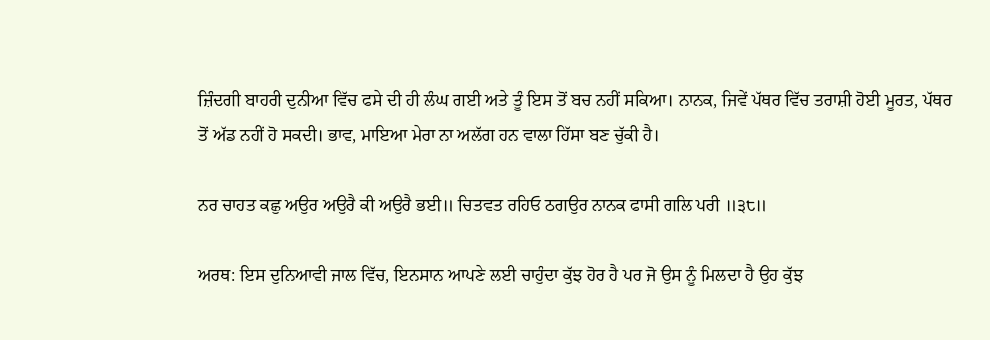ਜ਼ਿੰਦਗੀ ਬਾਹਰੀ ਦੁਨੀਆ ਵਿੱਚ ਫਸੇ ਦੀ ਹੀ ਲੰਘ ਗਈ ਅਤੇ ਤੂੰ ਇਸ ਤੋਂ ਬਚ ਨਹੀਂ ਸਕਿਆ। ਨਾਨਕ, ਜਿਵੇਂ ਪੱਥਰ ਵਿੱਚ ਤਰਾਸ਼ੀ ਹੋਈ ਮੂਰਤ, ਪੱਥਰ ਤੋਂ ਅੱਡ ਨਹੀਂ ਹੋ ਸਕਦੀ। ਭਾਵ, ਮਾਇਆ ਮੇਰਾ ਨਾ ਅਲੱਗ ਹਨ ਵਾਲਾ ਹਿੱਸਾ ਬਣ ਚੁੱਕੀ ਹੈ।

ਨਰ ਚਾਹਤ ਕਛੁ ਅਉਰ ਅਉਰੈ ਕੀ ਅਉਰੈ ਭਈ॥ ਚਿਤਵਤ ਰਹਿਓ ਠਗਉਰ ਨਾਨਕ ਫਾਸੀ ਗਲਿ ਪਰੀ ॥੩੮॥

ਅਰਥ: ਇਸ ਦੁਨਿਆਵੀ ਜਾਲ ਵਿੱਚ, ਇਨਸਾਨ ਆਪਣੇ ਲਈ ਚਾਹੁੰਦਾ ਕੁੱਝ ਹੋਰ ਹੈ ਪਰ ਜੋ ਉਸ ਨੂੰ ਮਿਲਦਾ ਹੈ ਉਹ ਕੁੱਝ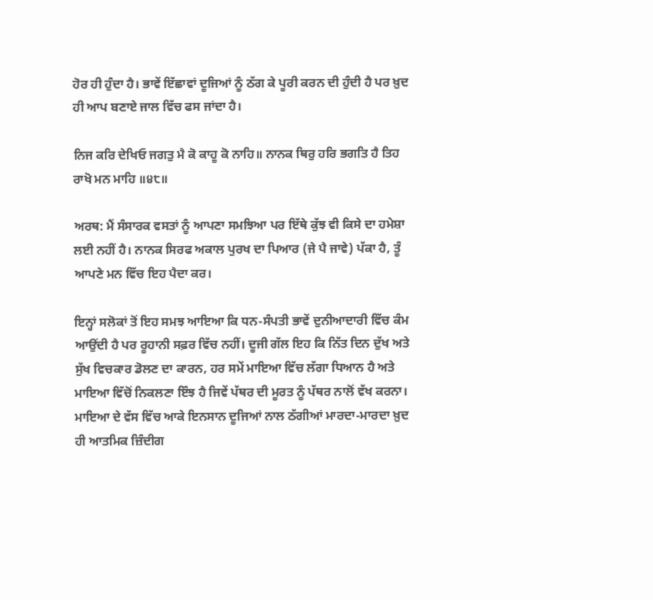ਹੋਰ ਹੀ ਹੁੰਦਾ ਹੈ। ਭਾਵੇਂ ਇੱਛਾਵਾਂ ਦੂਜਿਆਂ ਨੂੰ ਠੱਗ ਕੇ ਪੂਰੀ ਕਰਨ ਦੀ ਹੁੰਦੀ ਹੈ ਪਰ ਖ਼ੁਦ ਹੀ ਆਪ ਬਣਾਏ ਜਾਲ ਵਿੱਚ ਫਸ ਜਾਂਦਾ ਹੈ।

ਨਿਜ ਕਰਿ ਦੇਖਿਓ ਜਗਤੁ ਮੈ ਕੋ ਕਾਹੂ ਕੋ ਨਾਹਿ॥ ਨਾਨਕ ਥਿਰੁ ਹਰਿ ਭਗਤਿ ਹੈ ਤਿਹ ਰਾਖੋ ਮਨ ਮਾਹਿ ॥੪੮॥

ਅਰਥ: ਮੈਂ ਸੰਸਾਰਕ ਵਸਤਾਂ ਨੂੰ ਆਪਣਾ ਸਮਝਿਆ ਪਰ ਇੱਥੇ ਕੁੱਝ ਵੀ ਕਿਸੇ ਦਾ ਹਮੇਸ਼ਾ ਲਈ ਨਹੀਂ ਹੈ। ਨਾਨਕ ਸਿਰਫ ਅਕਾਲ ਪੁਰਖ ਦਾ ਪਿਆਰ (ਜੇ ਪੈ ਜਾਵੇ) ਪੱਕਾ ਹੈ, ਤੂੰ ਆਪਣੇ ਮਨ ਵਿੱਚ ਇਹ ਪੈਦਾ ਕਰ।

ਇਨ੍ਹਾਂ ਸਲੋਕਾਂ ਤੋਂ ਇਹ ਸਮਝ ਆਇਆ ਕਿ ਧਨ-ਸੰਪਤੀ ਭਾਵੇਂ ਦੁਨੀਆਦਾਰੀ ਵਿੱਚ ਕੰਮ ਆਉਂਦੀ ਹੈ ਪਰ ਰੂਹਾਨੀ ਸਫ਼ਰ ਵਿੱਚ ਨਹੀਂ। ਦੂਜੀ ਗੱਲ ਇਹ ਕਿ ਨਿੱਤ ਦਿਨ ਦੁੱਖ ਅਤੇ ਸੁੱਖ ਵਿਚਕਾਰ ਡੋਲਣ ਦਾ ਕਾਰਨ, ਹਰ ਸਮੇਂ ਮਾਇਆ ਵਿੱਚ ਲੱਗਾ ਧਿਆਨ ਹੈ ਅਤੇ ਮਾਇਆ ਵਿੱਚੋਂ ਨਿਕਲਣਾ ਇੰਝ ਹੈ ਜਿਵੇਂ ਪੱਥਰ ਦੀ ਮੂਰਤ ਨੂੰ ਪੱਥਰ ਨਾਲੋਂ ਵੱਖ ਕਰਨਾ। ਮਾਇਆ ਦੇ ਵੱਸ ਵਿੱਚ ਆਕੇ ਇਨਸਾਨ ਦੂਜਿਆਂ ਨਾਲ ਠੱਗੀਆਂ ਮਾਰਦਾ-ਮਾਰਦਾ ਖ਼ੁਦ ਹੀ ਆਤਮਿਕ ਜ਼ਿੰਦੀਗ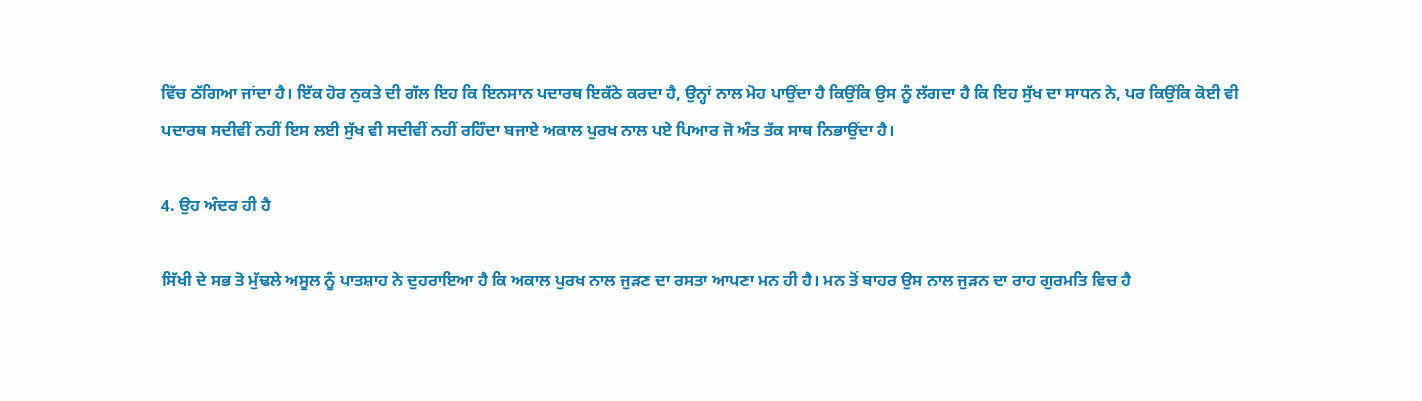ਵਿੱਚ ਠੱਗਿਆ ਜਾਂਦਾ ਹੈ। ਇੱਕ ਹੋਰ ਨੁਕਤੇ ਦੀ ਗੱਲ ਇਹ ਕਿ ਇਨਸਾਨ ਪਦਾਰਥ ਇਕੱਠੇ ਕਰਦਾ ਹੈ, ਉਨ੍ਹਾਂ ਨਾਲ ਮੋਹ ਪਾਉਂਦਾ ਹੈ ਕਿਉਂਕਿ ਉਸ ਨੂੰ ਲੱਗਦਾ ਹੈ ਕਿ ਇਹ ਸੁੱਖ ਦਾ ਸਾਧਨ ਨੇ, ਪਰ ਕਿਉਂਕਿ ਕੋਈ ਵੀ ਪਦਾਰਥ ਸਦੀਵੀਂ ਨਹੀਂ ਇਸ ਲਈ ਸੁੱਖ ਵੀ ਸਦੀਵੀਂ ਨਹੀਂ ਰਹਿੰਦਾ ਬਜਾਏ ਅਕਾਲ ਪੁਰਖ ਨਾਲ ਪਏ ਪਿਆਰ ਜੋ ਅੰਤ ਤੱਕ ਸਾਥ ਨਿਭਾਉਂਦਾ ਹੈ।

4. ਉਹ ਅੰਦਰ ਹੀ ਹੈ

ਸਿੱਖੀ ਦੇ ਸਭ ਤੋ ਮੁੱਢਲੇ ਅਸੂਲ ਨੂੰ ਪਾਤਸ਼ਾਹ ਨੇ ਦੁਹਰਾਇਆ ਹੈ ਕਿ ਅਕਾਲ ਪੁਰਖ ਨਾਲ ਜੁੜਣ ਦਾ ਰਸਤਾ ਆਪਣਾ ਮਨ ਹੀ ਹੈ। ਮਨ ਤੋਂ ਬਾਹਰ ਉਸ ਨਾਲ ਜੁੜਨ ਦਾ ਰਾਹ ਗੁਰਮਤਿ ਵਿਚ ਹੈ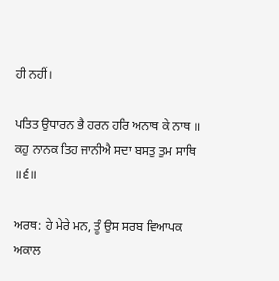ਹੀ ਨਹੀਂ।

ਪਤਿਤ ਉਧਾਰਨ ਭੈ ਹਰਨ ਹਰਿ ਅਨਾਥ ਕੇ ਨਾਥ ॥ ਕਹੁ ਨਾਨਕ ਤਿਹ ਜਾਨੀਐ ਸਦਾ ਬਸਤੁ ਤੁਮ ਸਾਥਿ ॥੬॥

ਅਰਥ: ਹੇ ਮੇਰੇ ਮਨ, ਤੂੰ ਉਸ ਸਰਬ ਵਿਆਪਕ ਅਕਾਲ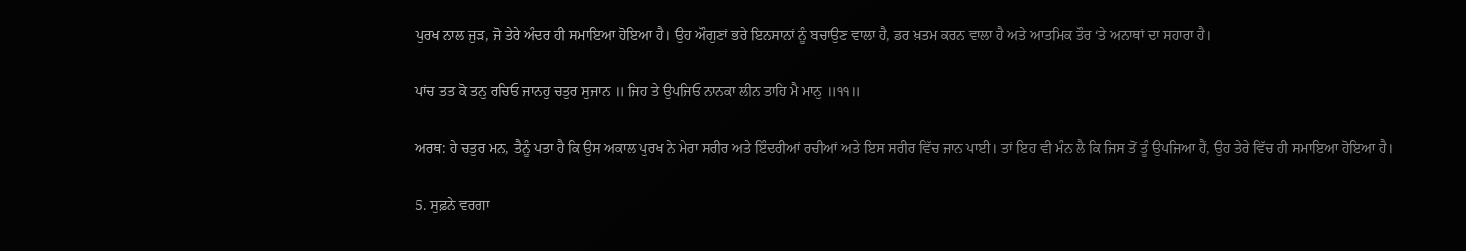ਪੁਰਖ ਨਾਲ ਜੁੜ, ਜੋ ਤੇਰੇ ਅੰਦਰ ਹੀ ਸਮਾਇਆ ਹੋਇਆ ਹੈ। ਉਹ ਔਗੁਣਾਂ ਭਰੇ ਇਨਸਾਨਾਂ ਨੂੰ ਬਚਾਉਣ ਵਾਲਾ ਹੈ, ਡਰ ਖ਼ਤਮ ਕਰਨ ਵਾਲਾ ਹੈ ਅਤੇ ਆਤਮਿਕ ਤੌਰ ‘ਤੇ ਅਨਾਥਾਂ ਦਾ ਸਹਾਰਾ ਹੈ।

ਪਾਂਚ ਤਤ ਕੋ ਤਨੁ ਰਚਿਓ ਜਾਨਹੁ ਚਤੁਰ ਸੁਜਾਨ ॥ ਜਿਹ ਤੇ ਉਪਜਿਓ ਨਾਨਕਾ ਲੀਨ ਤਾਹਿ ਮੈ ਮਾਨੁ ॥੧੧॥

ਅਰਥ: ਹੇ ਚਤੁਰ ਮਨ, ਤੈਨੂੰ ਪਤਾ ਹੈ ਕਿ ਉਸ ਅਕਾਲ ਪੁਰਖ ਨੇ ਮੇਰਾ ਸਰੀਰ ਅਤੇ ਇੰਦਰੀਆਂ ਰਚੀਆਂ ਅਤੇ ਇਸ ਸਰੀਰ ਵਿੱਚ ਜਾਨ ਪਾਈ। ਤਾਂ ਇਹ ਵੀ ਮੰਨ ਲੈ ਕਿ ਜਿਸ ਤੋਂ ਤੂੰ ਉਪਜਿਆ ਹੈਂ, ਉਹ ਤੇਰੇ ਵਿੱਚ ਹੀ ਸਮਾਇਆ ਹੋਇਆ ਹੈ।

5. ਸੁਫ਼ਨੇ ਵਰਗਾ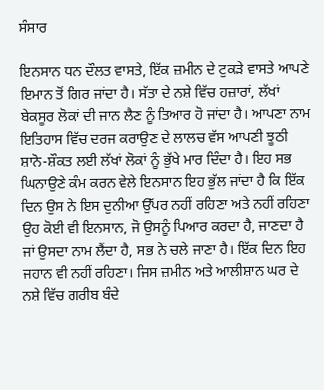ਸੰਸਾਰ

ਇਨਸਾਨ ਧਨ ਦੌਲਤ ਵਾਸਤੇ, ਇੱਕ ਜ਼ਮੀਨ ਦੇ ਟੁਕੜੇ ਵਾਸਤੇ ਆਪਣੇ ਇਮਾਨ ਤੋਂ ਗਿਰ ਜਾਂਦਾ ਹੈ। ਸੱਤਾ ਦੇ ਨਸ਼ੇ ਵਿੱਚ ਹਜ਼ਾਰਾਂ, ਲੱਖਾਂ ਬੇਕਸੂਰ ਲੋਕਾਂ ਦੀ ਜਾਨ ਲੈਣ ਨੂੰ ਤਿਆਰ ਹੋ ਜਾਂਦਾ ਹੈ। ਆਪਣਾ ਨਾਮ ਇਤਿਹਾਸ ਵਿੱਚ ਦਰਜ ਕਰਾਉਣ ਦੇ ਲਾਲਚ ਵੱਸ ਆਪਣੀ ਝੂਠੀ ਸ਼ਾਨੋ-ਸ਼ੌਕਤ ਲਈ ਲੱਖਾਂ ਲੋਕਾਂ ਨੂੰ ਭੁੱਖੇ ਮਾਰ ਦਿੰਦਾ ਹੈ। ਇਹ ਸਭ ਘਿਨਾਉਣੇ ਕੰਮ ਕਰਨ ਵੇਲੇ ਇਨਸਾਨ ਇਹ ਭੁੱਲ ਜਾਂਦਾ ਹੈ ਕਿ ਇੱਕ ਦਿਨ ਉਸ ਨੇ ਇਸ ਦੁਨੀਆ ਉੱਪਰ ਨਹੀਂ ਰਹਿਣਾ ਅਤੇ ਨਹੀਂ ਰਹਿਣਾ ਉਹ ਕੋਈ ਵੀ ਇਨਸਾਨ, ਜੋ ਉਸਨੂੰ ਪਿਆਰ ਕਰਦਾ ਹੈ, ਜਾਣਦਾ ਹੈ ਜਾਂ ਉਸਦਾ ਨਾਮ ਲੈਂਦਾ ਹੈ, ਸਭ ਨੇ ਚਲੇ ਜਾਣਾ ਹੈ। ਇੱਕ ਦਿਨ ਇਹ ਜਹਾਨ ਵੀ ਨਹੀਂ ਰਹਿਣਾ। ਜਿਸ ਜ਼ਮੀਨ ਅਤੇ ਆਲੀਸ਼ਾਨ ਘਰ ਦੇ ਨਸ਼ੇ ਵਿੱਚ ਗਰੀਬ ਬੰਦੇ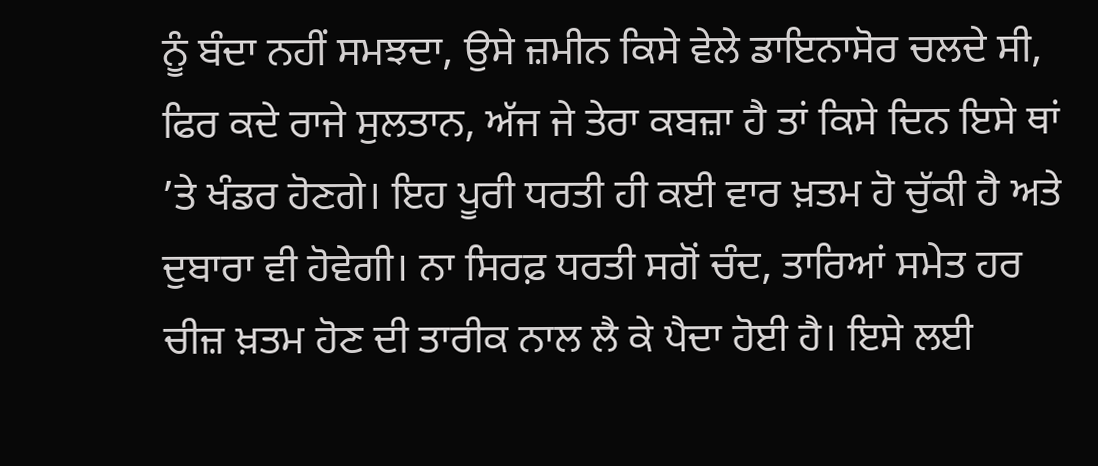ਨੂੰ ਬੰਦਾ ਨਹੀਂ ਸਮਝਦਾ, ਉਸੇ ਜ਼ਮੀਨ ਕਿਸੇ ਵੇਲੇ ਡਾਇਨਾਸੋਰ ਚਲਦੇ ਸੀ, ਫਿਰ ਕਦੇ ਰਾਜੇ ਸੁਲਤਾਨ, ਅੱਜ ਜੇ ਤੇਰਾ ਕਬਜ਼ਾ ਹੈ ਤਾਂ ਕਿਸੇ ਦਿਨ ਇਸੇ ਥਾਂ ’ਤੇ ਖੰਡਰ ਹੋਣਗੇ। ਇਹ ਪੂਰੀ ਧਰਤੀ ਹੀ ਕਈ ਵਾਰ ਖ਼ਤਮ ਹੋ ਚੁੱਕੀ ਹੈ ਅਤੇ ਦੁਬਾਰਾ ਵੀ ਹੋਵੇਗੀ। ਨਾ ਸਿਰਫ਼ ਧਰਤੀ ਸਗੋਂ ਚੰਦ, ਤਾਰਿਆਂ ਸਮੇਤ ਹਰ ਚੀਜ਼ ਖ਼ਤਮ ਹੋਣ ਦੀ ਤਾਰੀਕ ਨਾਲ ਲੈ ਕੇ ਪੈਦਾ ਹੋਈ ਹੈ। ਇਸੇ ਲਈ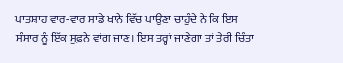ਪਾਤਸ਼ਾਹ ਵਾਰ-ਵਾਰ ਸਾਡੇ ਖਾਨੇ ਵਿੱਚ ਪਾਉਣਾ ਚਾਹੁੰਦੇ ਨੇ ਕਿ ਇਸ ਸੰਸਾਰ ਨੂੰ ਇੱਕ ਸੁਫ਼ਨੇ ਵਾਂਗ ਜਾਣ। ਇਸ ਤਰ੍ਹਾਂ ਜਾਣੇਗਾ ਤਾਂ ਤੇਰੀ ਚਿੰਤਾ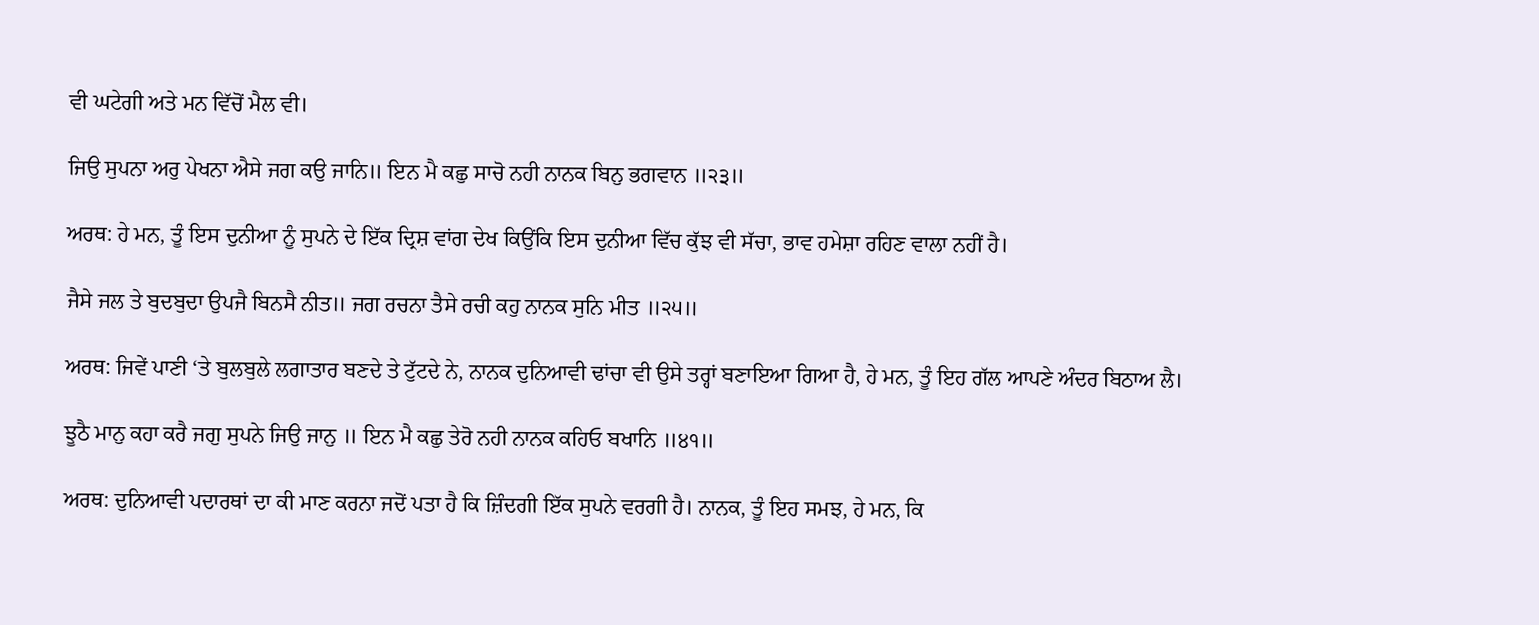ਵੀ ਘਟੇਗੀ ਅਤੇ ਮਨ ਵਿੱਚੋਂ ਮੈਲ ਵੀ।

ਜਿਉ ਸੁਪਨਾ ਅਰੁ ਪੇਖਨਾ ਐਸੇ ਜਗ ਕਉ ਜਾਨਿ॥ ਇਨ ਮੈ ਕਛੁ ਸਾਚੋ ਨਹੀ ਨਾਨਕ ਬਿਨੁ ਭਗਵਾਨ ॥੨੩॥

ਅਰਥ: ਹੇ ਮਨ, ਤੂੰ ਇਸ ਦੁਨੀਆ ਨੂੰ ਸੁਪਨੇ ਦੇ ਇੱਕ ਦ੍ਰਿਸ਼ ਵਾਂਗ ਦੇਖ ਕਿਉਂਕਿ ਇਸ ਦੁਨੀਆ ਵਿੱਚ ਕੁੱਝ ਵੀ ਸੱਚਾ, ਭਾਵ ਹਮੇਸ਼ਾ ਰਹਿਣ ਵਾਲਾ ਨਹੀਂ ਹੈ।

ਜੈਸੇ ਜਲ ਤੇ ਬੁਦਬੁਦਾ ਉਪਜੈ ਬਿਨਸੈ ਨੀਤ॥ ਜਗ ਰਚਨਾ ਤੈਸੇ ਰਚੀ ਕਹੁ ਨਾਨਕ ਸੁਨਿ ਮੀਤ ॥੨੫॥

ਅਰਥ: ਜਿਵੇਂ ਪਾਣੀ ‘ਤੇ ਬੁਲਬੁਲੇ ਲਗਾਤਾਰ ਬਣਦੇ ਤੇ ਟੁੱਟਦੇ ਨੇ, ਨਾਨਕ ਦੁਨਿਆਵੀ ਢਾਂਚਾ ਵੀ ਉਸੇ ਤਰ੍ਹਾਂ ਬਣਾਇਆ ਗਿਆ ਹੈ, ਹੇ ਮਨ, ਤੂੰ ਇਹ ਗੱਲ ਆਪਣੇ ਅੰਦਰ ਬਿਠਾਅ ਲੈ।

ਝੂਠੈ ਮਾਨੁ ਕਹਾ ਕਰੈ ਜਗੁ ਸੁਪਨੇ ਜਿਉ ਜਾਨੁ ॥ ਇਨ ਮੈ ਕਛੁ ਤੇਰੋ ਨਹੀ ਨਾਨਕ ਕਹਿਓ ਬਖਾਨਿ ॥੪੧॥

ਅਰਥ: ਦੁਨਿਆਵੀ ਪਦਾਰਥਾਂ ਦਾ ਕੀ ਮਾਣ ਕਰਨਾ ਜਦੋਂ ਪਤਾ ਹੈ ਕਿ ਜ਼ਿੰਦਗੀ ਇੱਕ ਸੁਪਨੇ ਵਰਗੀ ਹੈ। ਨਾਨਕ, ਤੂੰ ਇਹ ਸਮਝ, ਹੇ ਮਨ, ਕਿ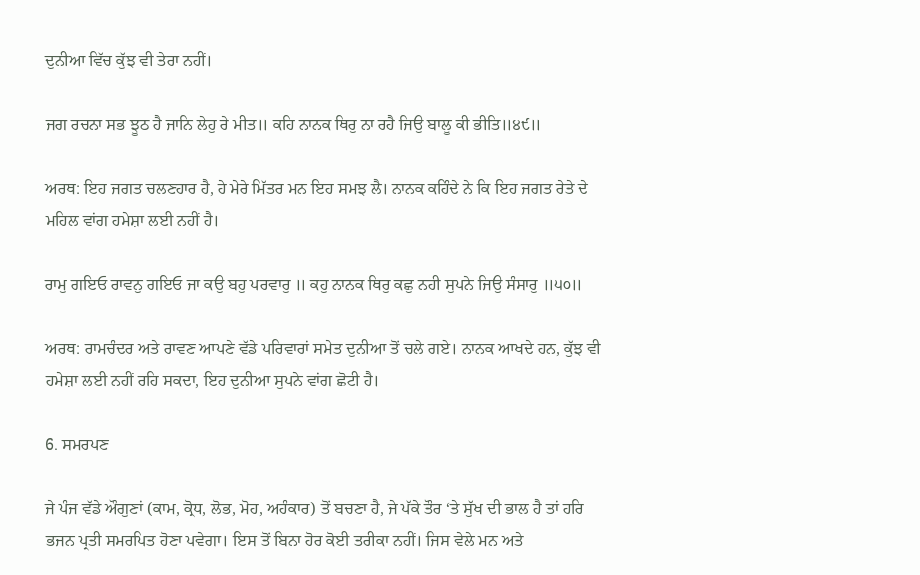ਦੁਨੀਆ ਵਿੱਚ ਕੁੱਝ ਵੀ ਤੇਰਾ ਨਹੀਂ।

ਜਗ ਰਚਨਾ ਸਭ ਝੂਠ ਹੈ ਜਾਨਿ ਲੇਹੁ ਰੇ ਮੀਤ॥ ਕਹਿ ਨਾਨਕ ਥਿਰੁ ਨਾ ਰਹੈ ਜਿਉ ਬਾਲੂ ਕੀ ਭੀਤਿ॥੪੯॥

ਅਰਥ: ਇਹ ਜਗਤ ਚਲਣਹਾਰ ਹੈ, ਹੇ ਮੇਰੇ ਮਿੱਤਰ ਮਨ ਇਹ ਸਮਝ ਲੈ। ਨਾਨਕ ਕਹਿੰਦੇ ਨੇ ਕਿ ਇਹ ਜਗਤ ਰੇਤੇ ਦੇ ਮਹਿਲ ਵਾਂਗ ਹਮੇਸ਼ਾ ਲਈ ਨਹੀਂ ਹੈ।

ਰਾਮੁ ਗਇਓ ਰਾਵਨੁ ਗਇਓ ਜਾ ਕਉ ਬਹੁ ਪਰਵਾਰੁ ॥ ਕਹੁ ਨਾਨਕ ਥਿਰੁ ਕਛੁ ਨਹੀ ਸੁਪਨੇ ਜਿਉ ਸੰਸਾਰੁ ॥੫੦॥

ਅਰਥ: ਰਾਮਚੰਦਰ ਅਤੇ ਰਾਵਣ ਆਪਣੇ ਵੱਡੇ ਪਰਿਵਾਰਾਂ ਸਮੇਤ ਦੁਨੀਆ ਤੋਂ ਚਲੇ ਗਏ। ਨਾਨਕ ਆਖਦੇ ਹਨ, ਕੁੱਝ ਵੀ ਹਮੇਸ਼ਾ ਲਈ ਨਹੀਂ ਰਹਿ ਸਕਦਾ, ਇਹ ਦੁਨੀਆ ਸੁਪਨੇ ਵਾਂਗ ਛੋਟੀ ਹੈ।

6. ਸਮਰਪਣ

ਜੇ ਪੰਜ ਵੱਡੇ ਔਗੁਣਾਂ (ਕਾਮ, ਕ੍ਰੋਧ, ਲੋਭ, ਮੋਹ, ਅਹੰਕਾਰ) ਤੋਂ ਬਚਣਾ ਹੈ, ਜੇ ਪੱਕੇ ਤੌਰ ‘ਤੇ ਸੁੱਖ ਦੀ ਭਾਲ ਹੈ ਤਾਂ ਹਰਿ ਭਜਨ ਪ੍ਰਤੀ ਸਮਰਪਿਤ ਹੋਣਾ ਪਵੇਗਾ। ਇਸ ਤੋਂ ਬਿਨਾ ਹੋਰ ਕੋਈ ਤਰੀਕਾ ਨਹੀਂ। ਜਿਸ ਵੇਲੇ ਮਨ ਅਤੇ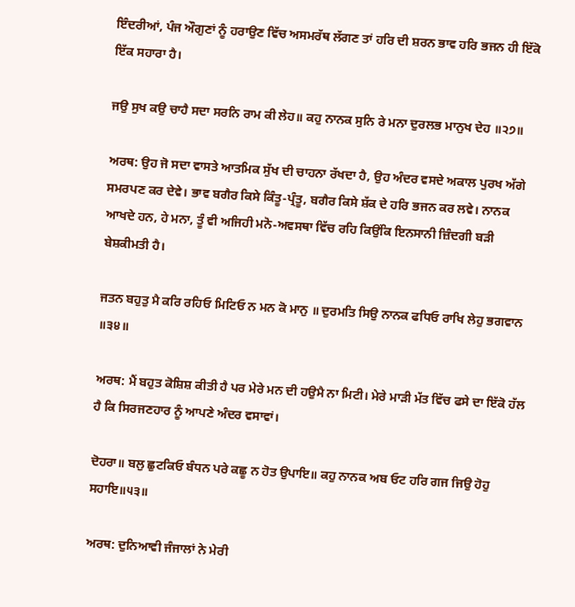ਇੰਦਰੀਆਂ, ਪੰਜ ਔਗੁਣਾਂ ਨੂੰ ਹਰਾਉਣ ਵਿੱਚ ਅਸਮਰੱਥ ਲੱਗਣ ਤਾਂ ਹਰਿ ਦੀ ਸ਼ਰਨ ਭਾਵ ਹਰਿ ਭਜਨ ਹੀ ਇੱਕੋ ਇੱਕ ਸਹਾਰਾ ਹੈ।

ਜਉ ਸੁਖ ਕਉ ਚਾਹੈ ਸਦਾ ਸਰਨਿ ਰਾਮ ਕੀ ਲੇਹ॥ ਕਹੁ ਨਾਨਕ ਸੁਨਿ ਰੇ ਮਨਾ ਦੁਰਲਭ ਮਾਨੁਖ ਦੇਹ ॥੨੭॥

ਅਰਥ: ਉਹ ਜੋ ਸਦਾ ਵਾਸਤੇ ਆਤਮਿਕ ਸੁੱਖ ਦੀ ਚਾਹਨਾ ਰੱਖਦਾ ਹੈ, ਉਹ ਅੰਦਰ ਵਸਦੇ ਅਕਾਲ ਪੁਰਖ ਅੱਗੇ ਸਮਰਪਣ ਕਰ ਦੇਵੇ। ਭਾਵ ਬਗੈਰ ਕਿਸੇ ਕਿੰਤੂ-ਪ੍ਰੰਤੂ, ਬਗੈਰ ਕਿਸੇ ਸ਼ੱਕ ਦੇ ਹਰਿ ਭਜਨ ਕਰ ਲਵੇ। ਨਾਨਕ ਆਖਦੇ ਹਨ, ਹੇ ਮਨਾ, ਤੂੰ ਵੀ ਅਜਿਹੀ ਮਨੋ-ਅਵਸਥਾ ਵਿੱਚ ਰਹਿ ਕਿਉਂਕਿ ਇਨਸਾਨੀ ਜ਼ਿੰਦਗੀ ਬੜੀ ਬੇਸ਼ਕੀਮਤੀ ਹੈ।

ਜਤਨ ਬਹੁਤੁ ਮੈ ਕਰਿ ਰਹਿਓ ਮਿਟਿਓ ਨ ਮਨ ਕੋ ਮਾਨੁ ॥ ਦੁਰਮਤਿ ਸਿਉ ਨਾਨਕ ਫਧਿਓ ਰਾਖਿ ਲੇਹੁ ਭਗਵਾਨ ॥੩੪॥

ਅਰਥ: ਮੈਂ ਬਹੁਤ ਕੋਸ਼ਿਸ਼ ਕੀਤੀ ਹੈ ਪਰ ਮੇਰੇ ਮਨ ਦੀ ਹਉਮੈ ਨਾ ਮਿਟੀ। ਮੇਰੇ ਮਾੜੀ ਮੱਤ ਵਿੱਚ ਫਸੇ ਦਾ ਇੱਕੋ ਹੱਲ ਹੈ ਕਿ ਸਿਰਜਣਹਾਰ ਨੂੰ ਆਪਣੇ ਅੰਦਰ ਵਸਾਵਾਂ।

ਦੋਹਰਾ॥ ਬਲੁ ਛੁਟਕਿਓ ਬੰਧਨ ਪਰੇ ਕਛੂ ਨ ਹੋਤ ਉਪਾਇ॥ ਕਹੁ ਨਾਨਕ ਅਬ ਓਟ ਹਰਿ ਗਜ ਜਿਉ ਹੋਹੁ ਸਹਾਇ॥੫੩॥

ਅਰਥ: ਦੁਨਿਆਵੀ ਜੰਜਾਲਾਂ ਨੇ ਮੇਰੀ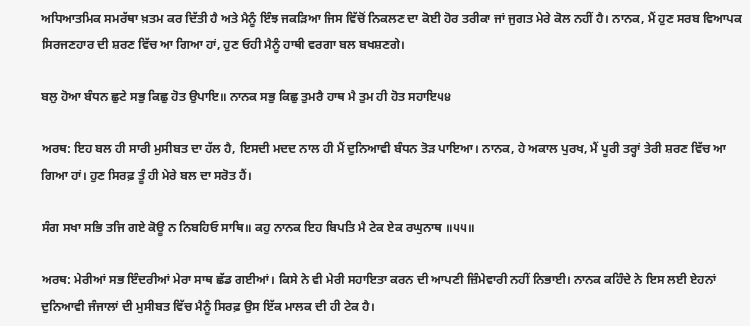ਅਧਿਆਤਮਿਕ ਸਮਰੱਥਾ ਖ਼ਤਮ ਕਰ ਦਿੱਤੀ ਹੈ ਅਤੇ ਮੈਨੂੰ ਇੰਝ ਜਕੜਿਆ ਜਿਸ ਵਿੱਚੋਂ ਨਿਕਲਣ ਦਾ ਕੋਈ ਹੋਰ ਤਰੀਕਾ ਜਾਂ ਜੁਗਤ ਮੇਰੇ ਕੋਲ ਨਹੀਂ ਹੈ। ਨਾਨਕ, ਮੈਂ ਹੁਣ ਸਰਬ ਵਿਆਪਕ ਸਿਰਜਣਹਾਰ ਦੀ ਸ਼ਰਣ ਵਿੱਚ ਆ ਗਿਆ ਹਾਂ, ਹੁਣ ਓਹੀ ਮੈਨੂੰ ਹਾਥੀ ਵਰਗਾ ਬਲ ਬਖਸ਼ਣਗੇ।

ਬਲੁ ਹੋਆ ਬੰਧਨ ਛੁਟੇ ਸਭੁ ਕਿਛੁ ਹੋਤ ਉਪਾਇ॥ ਨਾਨਕ ਸਭੁ ਕਿਛੁ ਤੁਮਰੈ ਹਾਥ ਮੈ ਤੁਮ ਹੀ ਹੋਤ ਸਹਾਇ੫੪

ਅਰਥ: ਇਹ ਬਲ ਹੀ ਸਾਰੀ ਮੁਸੀਬਤ ਦਾ ਹੱਲ ਹੈ, ਇਸਦੀ ਮਦਦ ਨਾਲ ਹੀ ਮੈਂ ਦੁਨਿਆਵੀ ਬੰਧਨ ਤੋੜ ਪਾਇਆ। ਨਾਨਕ, ਹੇ ਅਕਾਲ ਪੁਰਖ, ਮੈਂ ਪੂਰੀ ਤਰ੍ਹਾਂ ਤੇਰੀ ਸ਼ਰਣ ਵਿੱਚ ਆ ਗਿਆ ਹਾਂ। ਹੁਣ ਸਿਰਫ਼ ਤੂੰ ਹੀ ਮੇਰੇ ਬਲ ਦਾ ਸਰੋਤ ਹੈਂ।

ਸੰਗ ਸਖਾ ਸਭਿ ਤਜਿ ਗਏ ਕੋਊ ਨ ਨਿਬਹਿਓ ਸਾਥਿ॥ ਕਹੁ ਨਾਨਕ ਇਹ ਬਿਪਤਿ ਮੈ ਟੇਕ ਏਕ ਰਘੁਨਾਥ ॥੫੫॥

ਅਰਥ: ਮੇਰੀਆਂ ਸਭ ਇੰਦਰੀਆਂ ਮੇਰਾ ਸਾਥ ਛੱਡ ਗਈਆਂ। ਕਿਸੇ ਨੇ ਵੀ ਮੇਰੀ ਸਹਾਇਤਾ ਕਰਨ ਦੀ ਆਪਣੀ ਜ਼ਿੰਮੇਵਾਰੀ ਨਹੀਂ ਨਿਭਾਈ। ਨਾਨਕ ਕਹਿੰਦੇ ਨੇ ਇਸ ਲਈ ਏਹਨਾਂ ਦੁਨਿਆਵੀ ਜੰਜਾਲਾਂ ਦੀ ਮੁਸੀਬਤ ਵਿੱਚ ਮੈਨੂੰ ਸਿਰਫ਼ ਉਸ ਇੱਕ ਮਾਲਕ ਦੀ ਹੀ ਟੇਕ ਹੈ।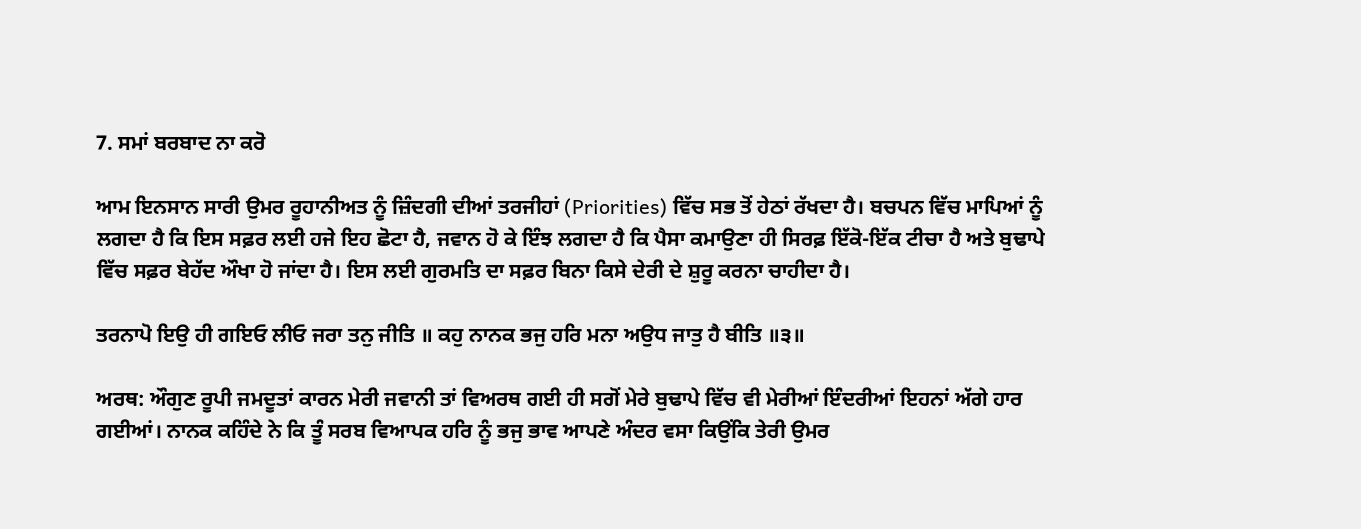7. ਸਮਾਂ ਬਰਬਾਦ ਨਾ ਕਰੋ

ਆਮ ਇਨਸਾਨ ਸਾਰੀ ਉਮਰ ਰੂਹਾਨੀਅਤ ਨੂੰ ਜ਼ਿੰਦਗੀ ਦੀਆਂ ਤਰਜੀਹਾਂ (Priorities) ਵਿੱਚ ਸਭ ਤੋਂ ਹੇਠਾਂ ਰੱਖਦਾ ਹੈ। ਬਚਪਨ ਵਿੱਚ ਮਾਪਿਆਂ ਨੂੰ ਲਗਦਾ ਹੈ ਕਿ ਇਸ ਸਫ਼ਰ ਲਈ ਹਜੇ ਇਹ ਛੋਟਾ ਹੈ, ਜਵਾਨ ਹੋ ਕੇ ਇੰਝ ਲਗਦਾ ਹੈ ਕਿ ਪੈਸਾ ਕਮਾਉਣਾ ਹੀ ਸਿਰਫ਼ ਇੱਕੋ-ਇੱਕ ਟੀਚਾ ਹੈ ਅਤੇ ਬੁਢਾਪੇ ਵਿੱਚ ਸਫ਼ਰ ਬੇਹੱਦ ਔਖਾ ਹੋ ਜਾਂਦਾ ਹੈ। ਇਸ ਲਈ ਗੁਰਮਤਿ ਦਾ ਸਫ਼ਰ ਬਿਨਾ ਕਿਸੇ ਦੇਰੀ ਦੇ ਸ਼ੁਰੂ ਕਰਨਾ ਚਾਹੀਦਾ ਹੈ।

ਤਰਨਾਪੋ ਇਉ ਹੀ ਗਇਓ ਲੀਓ ਜਰਾ ਤਨੁ ਜੀਤਿ ॥ ਕਹੁ ਨਾਨਕ ਭਜੁ ਹਰਿ ਮਨਾ ਅਉਧ ਜਾਤੁ ਹੈ ਬੀਤਿ ॥੩॥

ਅਰਥ: ਔਗੁਣ ਰੂਪੀ ਜਮਦੂਤਾਂ ਕਾਰਨ ਮੇਰੀ ਜਵਾਨੀ ਤਾਂ ਵਿਅਰਥ ਗਈ ਹੀ ਸਗੋਂ ਮੇਰੇ ਬੁਢਾਪੇ ਵਿੱਚ ਵੀ ਮੇਰੀਆਂ ਇੰਦਰੀਆਂ ਇਹਨਾਂ ਅੱਗੇ ਹਾਰ ਗਈਆਂ। ਨਾਨਕ ਕਹਿੰਦੇ ਨੇ ਕਿ ਤੂੰ ਸਰਬ ਵਿਆਪਕ ਹਰਿ ਨੂੰ ਭਜੁ ਭਾਵ ਆਪਣੇ ਅੰਦਰ ਵਸਾ ਕਿਉਂਕਿ ਤੇਰੀ ਉਮਰ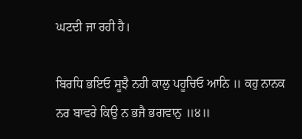ਘਟਦੀ ਜਾ ਰਹੀ ਹੈ।

ਬਿਰਧਿ ਭਇਓ ਸੂਝੈ ਨਹੀ ਕਾਲੁ ਪਹੂਚਿਓ ਆਨਿ ॥ ਕਹੁ ਨਾਨਕ ਨਰ ਬਾਵਰੇ ਕਿਉ ਨ ਭਜੈ ਭਗਵਾਨੁ ॥੪॥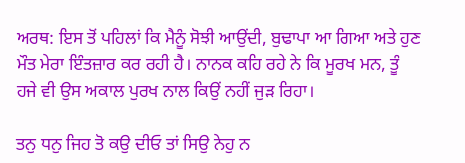ਅਰਥ: ਇਸ ਤੋਂ ਪਹਿਲਾਂ ਕਿ ਮੈਨੂੰ ਸੋਝੀ ਆਉਂਦੀ, ਬੁਢਾਪਾ ਆ ਗਿਆ ਅਤੇ ਹੁਣ ਮੌਤ ਮੇਰਾ ਇੰਤਜ਼ਾਰ ਕਰ ਰਹੀ ਹੈ। ਨਾਨਕ ਕਹਿ ਰਹੇ ਨੇ ਕਿ ਮੂਰਖ ਮਨ, ਤੂੰ ਹਜੇ ਵੀ ਉਸ ਅਕਾਲ ਪੁਰਖ ਨਾਲ ਕਿਉਂ ਨਹੀਂ ਜੁੜ ਰਿਹਾ।

ਤਨੁ ਧਨੁ ਜਿਹ ਤੋ ਕਉ ਦੀਓ ਤਾਂ ਸਿਉ ਨੇਹੁ ਨ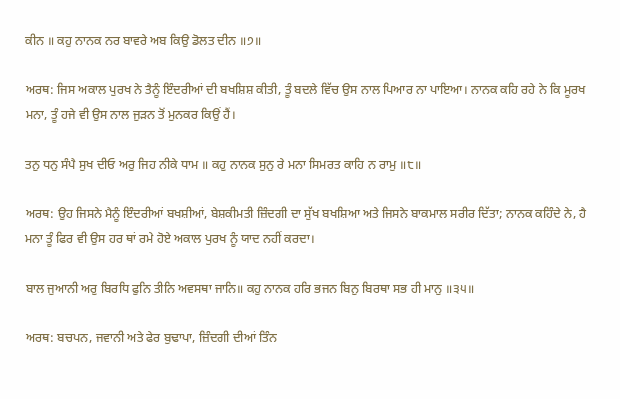ਕੀਨ ॥ ਕਹੁ ਨਾਨਕ ਨਰ ਬਾਵਰੇ ਅਬ ਕਿਉ ਡੋਲਤ ਦੀਨ ॥੭॥

ਅਰਥ: ਜਿਸ ਅਕਾਲ ਪੁਰਖ ਨੇ ਤੈਨੂੰ ਇੰਦਰੀਆਂ ਦੀ ਬਖਸ਼ਿਸ਼ ਕੀਤੀ, ਤੂੰ ਬਦਲੇ ਵਿੱਚ ਉਸ ਨਾਲ ਪਿਆਰ ਨਾ ਪਾਇਆ। ਨਾਨਕ ਕਹਿ ਰਹੇ ਨੇ ਕਿ ਮੂਰਖ ਮਨਾ, ਤੂੰ ਹਜੇ ਵੀ ਉਸ ਨਾਲ ਜੁੜਨ ਤੋਂ ਮੁਨਕਰ ਕਿਉਂ ਹੈਂ।

ਤਨੁ ਧਨੁ ਸੰਪੈ ਸੁਖ ਦੀਓ ਅਰੁ ਜਿਹ ਨੀਕੇ ਧਾਮ ॥ ਕਹੁ ਨਾਨਕ ਸੁਨੁ ਰੇ ਮਨਾ ਸਿਮਰਤ ਕਾਹਿ ਨ ਰਾਮੁ ॥੮॥

ਅਰਥ: ਉਹ ਜਿਸਨੇ ਮੈਨੂੰ ਇੰਦਰੀਆਂ ਬਖਸ਼ੀਆਂ, ਬੇਸ਼ਕੀਮਤੀ ਜ਼ਿੰਦਗੀ ਦਾ ਸੁੱਖ ਬਖਸ਼ਿਆ ਅਤੇ ਜਿਸਨੇ ਬਾਕਮਾਲ ਸਰੀਰ ਦਿੱਤਾ; ਨਾਨਕ ਕਹਿੰਦੇ ਨੇ, ਹੈ ਮਨਾ ਤੂੰ ਫਿਰ ਵੀ ਉਸ ਹਰ ਥਾਂ ਰਮੇ ਹੋਏ ਅਕਾਲ ਪੁਰਖ ਨੂੰ ਯਾਦ ਨਹੀਂ ਕਰਦਾ।

ਬਾਲ ਜੁਆਨੀ ਅਰੁ ਬਿਰਧਿ ਫੁਨਿ ਤੀਨਿ ਅਵਸਥਾ ਜਾਨਿ॥ ਕਹੁ ਨਾਨਕ ਹਰਿ ਭਜਨ ਬਿਨੁ ਬਿਰਥਾ ਸਭ ਹੀ ਮਾਨੁ ॥੩੫॥

ਅਰਥ: ਬਚਪਨ, ਜਵਾਨੀ ਅਤੇ ਫੇਰ ਬੁਢਾਪਾ, ਜ਼ਿੰਦਗੀ ਦੀਆਂ ਤਿੰਨ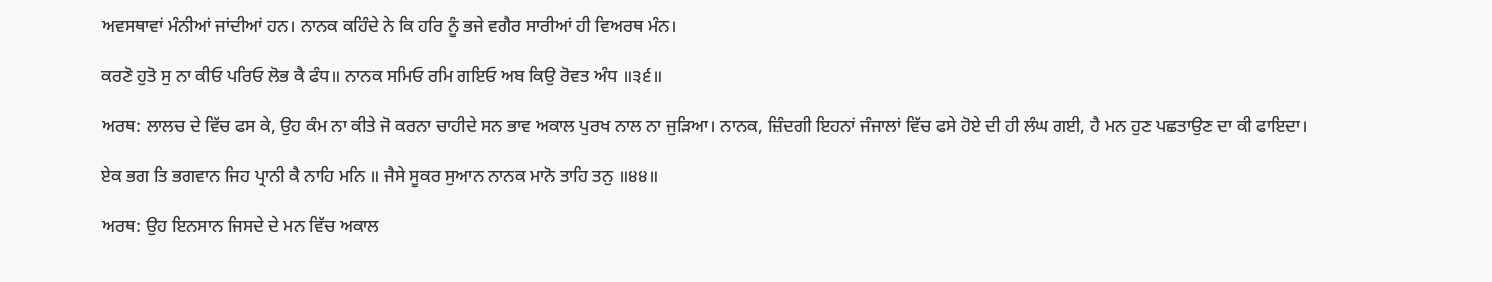ਅਵਸਥਾਵਾਂ ਮੰਨੀਆਂ ਜਾਂਦੀਆਂ ਹਨ। ਨਾਨਕ ਕਹਿੰਦੇ ਨੇ ਕਿ ਹਰਿ ਨੂੰ ਭਜੇ ਵਗੈਰ ਸਾਰੀਆਂ ਹੀ ਵਿਅਰਥ ਮੰਨ।

ਕਰਣੋ ਹੁਤੋ ਸੁ ਨਾ ਕੀਓ ਪਰਿਓ ਲੋਭ ਕੈ ਫੰਧ॥ ਨਾਨਕ ਸਮਿਓ ਰਮਿ ਗਇਓ ਅਬ ਕਿਉ ਰੋਵਤ ਅੰਧ ॥੩੬॥

ਅਰਥ: ਲਾਲਚ ਦੇ ਵਿੱਚ ਫਸ ਕੇ, ਉਹ ਕੰਮ ਨਾ ਕੀਤੇ ਜੋ ਕਰਨਾ ਚਾਹੀਦੇ ਸਨ ਭਾਵ ਅਕਾਲ ਪੁਰਖ ਨਾਲ ਨਾ ਜੁੜਿਆ। ਨਾਨਕ, ਜ਼ਿੰਦਗੀ ਇਹਨਾਂ ਜੰਜਾਲਾਂ ਵਿੱਚ ਫਸੇ ਹੋਏ ਦੀ ਹੀ ਲੰਘ ਗਈ, ਹੈ ਮਨ ਹੁਣ ਪਛਤਾਉਣ ਦਾ ਕੀ ਫਾਇਦਾ।

ਏਕ ਭਗ ਤਿ ਭਗਵਾਨ ਜਿਹ ਪ੍ਰਾਨੀ ਕੈ ਨਾਹਿ ਮਨਿ ॥ ਜੈਸੇ ਸੂਕਰ ਸੁਆਨ ਨਾਨਕ ਮਾਨੋ ਤਾਹਿ ਤਨੁ ॥੪੪॥

ਅਰਥ: ਉਹ ਇਨਸਾਨ ਜਿਸਦੇ ਦੇ ਮਨ ਵਿੱਚ ਅਕਾਲ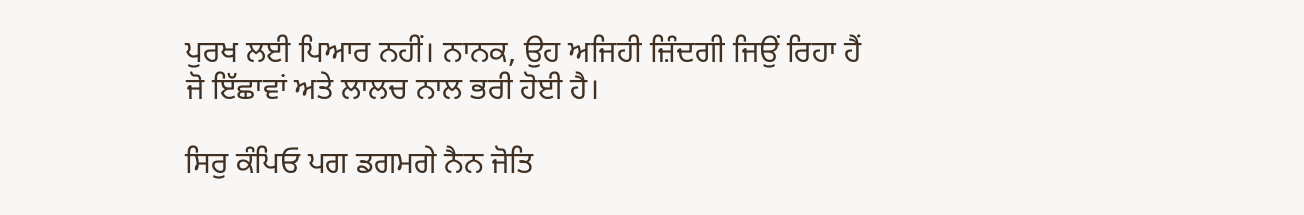ਪੁਰਖ ਲਈ ਪਿਆਰ ਨਹੀਂ। ਨਾਨਕ, ਉਹ ਅਜਿਹੀ ਜ਼ਿੰਦਗੀ ਜਿਉਂ ਰਿਹਾ ਹੈਂ ਜੋ ਇੱਛਾਵਾਂ ਅਤੇ ਲਾਲਚ ਨਾਲ ਭਰੀ ਹੋਈ ਹੈ।

ਸਿਰੁ ਕੰਪਿਓ ਪਗ ਡਗਮਗੇ ਨੈਨ ਜੋਤਿ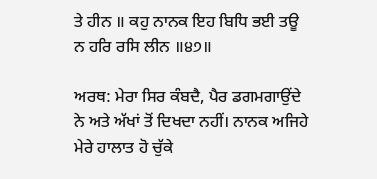ਤੇ ਹੀਨ ॥ ਕਹੁ ਨਾਨਕ ਇਹ ਬਿਧਿ ਭਈ ਤਊ ਨ ਹਰਿ ਰਸਿ ਲੀਨ ॥੪੭॥

ਅਰਥ: ਮੇਰਾ ਸਿਰ ਕੰਬਦੈ, ਪੈਰ ਡਗਮਗਾਉਂਦੇ ਨੇ ਅਤੇ ਅੱਖਾਂ ਤੋਂ ਦਿਖਦਾ ਨਹੀਂ। ਨਾਨਕ ਅਜਿਹੇ ਮੇਰੇ ਹਾਲਾਤ ਹੋ ਚੁੱਕੇ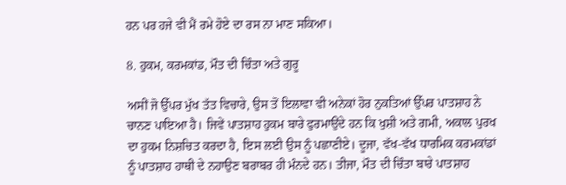ਹਨ ਪਰ ਹਜੇ ਵੀ ਮੈਂ ਰਮੇ ਹੋਏ ਦਾ ਰਸ ਨਾ ਮਾਣ ਸਕਿਆ।

8. ਹੁਕਮ, ਕਰਮਕਾਂਡ, ਮੌਤ ਦੀ ਚਿੰਤਾ ਅਤੇ ਗੁਰੂ

ਅਸੀਂ ਜੋ ਉੱਪਰ ਮੁੱਖ ਤੱਤ ਵਿਚਾਰੇ, ਉਸ ਤੋਂ ਇਲਾਵਾ ਵੀ ਅਨੇਕਾਂ ਹੋਰ ਨੁਕਤਿਆਂ ਉੱਪਰ ਪਾਤਸ਼ਾਹ ਨੇ ਚਾਨਣ ਪਾਇਆ ਹੈ। ਜਿਵੇਂ ਪਾਤਸ਼ਾਹ ਹੁਕਮ ਬਾਰੇ ਫੁਰਮਾਉਂਦੇ ਹਨ ਕਿ ਖੁਸ਼ੀ ਅਤੇ ਗਮੀ, ਅਕਾਲ ਪੁਰਖ ਦਾ ਹੁਕਮ ਨਿਸ਼ਚਿਤ ਕਰਦਾ ਹੈ, ਇਸ ਲਈ ਉਸ ਨੂੰ ਪਛਾਣੀਏ। ਦੂਜਾ, ਵੱਖ-ਵੱਖ ਧਾਰਮਿਕ ਕਰਮਕਾਂਡਾਂ ਨੂੰ ਪਾਤਸ਼ਾਹ ਹਾਥੀ ਦੇ ਨਹਾਉਣ ਬਰਾਬਰ ਹੀ ਮੰਨਦੇ ਹਨ। ਤੀਜਾ, ਮੌਤ ਦੀ ਚਿੰਤਾ ਬਾਰੇ ਪਾਤਸ਼ਾਹ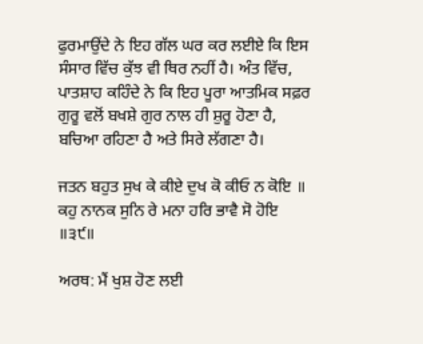ਫੁਰਮਾਉਂਦੇ ਨੇ ਇਹ ਗੱਲ ਘਰ ਕਰ ਲਈਏ ਕਿ ਇਸ ਸੰਸਾਰ ਵਿੱਚ ਕੁੱਝ ਵੀ ਥਿਰ ਨਹੀਂ ਹੈ। ਅੰਤ ਵਿੱਚ, ਪਾਤਸ਼ਾਹ ਕਹਿੰਦੇ ਨੇ ਕਿ ਇਹ ਪੂਰਾ ਆਤਮਿਕ ਸਫ਼ਰ ਗੁਰੂ ਵਲੋਂ ਬਖਸ਼ੇ ਗੁਰ ਨਾਲ ਹੀ ਸ਼ੁਰੂ ਹੋਣਾ ਹੈ, ਬਚਿਆ ਰਹਿਣਾ ਹੈ ਅਤੇ ਸਿਰੇ ਲੱਗਣਾ ਹੈ।

ਜਤਨ ਬਹੁਤ ਸੁਖ ਕੇ ਕੀਏ ਦੁਖ ਕੋ ਕੀਓ ਨ ਕੋਇ ॥ ਕਹੁ ਨਾਨਕ ਸੁਨਿ ਰੇ ਮਨਾ ਹਰਿ ਭਾਵੈ ਸੋ ਹੋਇ ॥੩੯॥

ਅਰਥ: ਮੈਂ ਖੁਸ਼ ਹੋਣ ਲਈ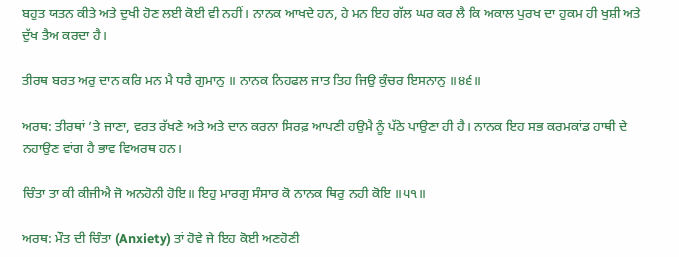ਬਹੁਤ ਯਤਨ ਕੀਤੇ ਅਤੇ ਦੁਖੀ ਹੋਣ ਲਈ ਕੋਈ ਵੀ ਨਹੀਂ। ਨਾਨਕ ਆਖਦੇ ਹਨ, ਹੇ ਮਨ ਇਹ ਗੱਲ ਘਰ ਕਰ ਲੈ ਕਿ ਅਕਾਲ ਪੁਰਖ ਦਾ ਹੁਕਮ ਹੀ ਖੁਸ਼ੀ ਅਤੇ ਦੁੱਖ ਤੈਅ ਕਰਦਾ ਹੈ।

ਤੀਰਥ ਬਰਤ ਅਰੁ ਦਾਨ ਕਰਿ ਮਨ ਮੈ ਧਰੈ ਗੁਮਾਨੁ ॥ ਨਾਨਕ ਨਿਹਫਲ ਜਾਤ ਤਿਹ ਜਿਉ ਕੁੰਚਰ ਇਸਨਾਨੁ ॥੪੬॥

ਅਰਥ: ਤੀਰਥਾਂ ’ਤੇ ਜਾਣਾ, ਵਰਤ ਰੱਖਣੇ ਅਤੇ ਅਤੇ ਦਾਨ ਕਰਨਾ ਸਿਰਫ਼ ਆਪਣੀ ਹਉਮੈ ਨੂੰ ਪੱਠੇ ਪਾਉਣਾ ਹੀ ਹੈ। ਨਾਨਕ ਇਹ ਸਭ ਕਰਮਕਾਂਡ ਹਾਥੀ ਦੇ ਨਹਾਉਣ ਵਾਂਗ ਹੈ ਭਾਵ ਵਿਅਰਥ ਹਨ।

ਚਿੰਤਾ ਤਾ ਕੀ ਕੀਜੀਐ ਜੋ ਅਨਹੋਨੀ ਹੋਇ॥ ਇਹੁ ਮਾਰਗੁ ਸੰਸਾਰ ਕੋ ਨਾਨਕ ਥਿਰੁ ਨਹੀ ਕੋਇ ॥੫੧॥

ਅਰਥ: ਮੌਤ ਦੀ ਚਿੰਤਾ (Anxiety) ਤਾਂ ਹੋਵੇ ਜੇ ਇਹ ਕੋਈ ਅਣਹੋਣੀ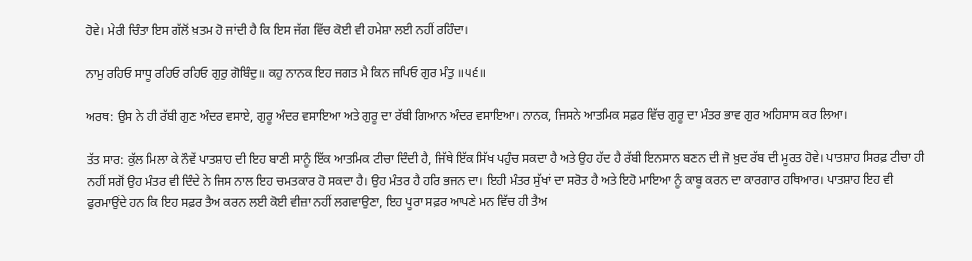ਹੋਵੇ। ਮੇਰੀ ਚਿੰਤਾ ਇਸ ਗੱਲੋਂ ਖ਼ਤਮ ਹੋ ਜਾਂਦੀ ਹੈ ਕਿ ਇਸ ਜੱਗ ਵਿੱਚ ਕੋਈ ਵੀ ਹਮੇਸ਼ਾ ਲਈ ਨਹੀਂ ਰਹਿੰਦਾ।

ਨਾਮੁ ਰਹਿਓ ਸਾਧੂ ਰਹਿਓ ਰਹਿਓ ਗੁਰੁ ਗੋਬਿੰਦੁ॥ ਕਹੁ ਨਾਨਕ ਇਹ ਜਗਤ ਮੈ ਕਿਨ ਜਪਿਓ ਗੁਰ ਮੰਤੁ ॥੫੬॥

ਅਰਥ: ਉਸ ਨੇ ਹੀ ਰੱਬੀ ਗੁਣ ਅੰਦਰ ਵਸਾਏ, ਗੁਰੂ ਅੰਦਰ ਵਸਾਇਆ ਅਤੇ ਗੁਰੂ ਦਾ ਰੱਬੀ ਗਿਆਨ ਅੰਦਰ ਵਸਾਇਆ। ਨਾਨਕ, ਜਿਸਨੇ ਆਤਮਿਕ ਸਫ਼ਰ ਵਿੱਚ ਗੁਰੂ ਦਾ ਮੰਤਰ ਭਾਵ ਗੁਰ ਅਹਿਸਾਸ ਕਰ ਲਿਆ।

ਤੱਤ ਸਾਰ: ਕੁੱਲ ਮਿਲਾ ਕੇ ਨੌਵੇਂ ਪਾਤਸ਼ਾਹ ਦੀ ਇਹ ਬਾਣੀ ਸਾਨੂੰ ਇੱਕ ਆਤਮਿਕ ਟੀਚਾ ਦਿੰਦੀ ਹੈ, ਜਿੱਥੇ ਇੱਕ ਸਿੱਖ ਪਹੁੰਚ ਸਕਦਾ ਹੈ ਅਤੇ ਉਹ ਹੱਦ ਹੈ ਰੱਬੀ ਇਨਸਾਨ ਬਣਨ ਦੀ ਜੋ ਖ਼ੁਦ ਰੱਬ ਦੀ ਮੂਰਤ ਹੋਵੇ। ਪਾਤਸ਼ਾਹ ਸਿਰਫ਼ ਟੀਚਾ ਹੀ ਨਹੀਂ ਸਗੋਂ ਉਹ ਮੰਤਰ ਵੀ ਦਿੰਦੇ ਨੇ ਜਿਸ ਨਾਲ ਇਹ ਚਮਤਕਾਰ ਹੋ ਸਕਦਾ ਹੈ। ਉਹ ਮੰਤਰ ਹੈ ਹਰਿ ਭਜਨ ਦਾ। ਇਹੀ ਮੰਤਰ ਸੁੱਖਾਂ ਦਾ ਸਰੋਤ ਹੈ ਅਤੇ ਇਹੋ ਮਾਇਆ ਨੂੰ ਕਾਬੂ ਕਰਨ ਦਾ ਕਾਰਗਾਰ ਹਥਿਆਰ। ਪਾਤਸ਼ਾਹ ਇਹ ਵੀ ਫੁਰਮਾਉਂਦੇ ਹਨ ਕਿ ਇਹ ਸਫ਼ਰ ਤੈਅ ਕਰਨ ਲਈ ਕੋਈ ਵੀਜ਼ਾ ਨਹੀਂ ਲਗਵਾਉਣਾ, ਇਹ ਪੂਰਾ ਸਫ਼ਰ ਆਪਣੇ ਮਨ ਵਿੱਚ ਹੀ ਤੈਅ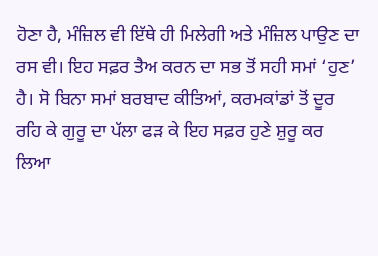ਹੋਣਾ ਹੈ, ਮੰਜ਼ਿਲ ਵੀ ਇੱਥੇ ਹੀ ਮਿਲੇਗੀ ਅਤੇ ਮੰਜ਼ਿਲ ਪਾਉਣ ਦਾ ਰਸ ਵੀ। ਇਹ ਸਫ਼ਰ ਤੈਅ ਕਰਨ ਦਾ ਸਭ ਤੋਂ ਸਹੀ ਸਮਾਂ ‘ਹੁਣ’ ਹੈ। ਸੋ ਬਿਨਾ ਸਮਾਂ ਬਰਬਾਦ ਕੀਤਿਆਂ, ਕਰਮਕਾਂਡਾਂ ਤੋਂ ਦੂਰ ਰਹਿ ਕੇ ਗੁਰੂ ਦਾ ਪੱਲਾ ਫੜ ਕੇ ਇਹ ਸਫ਼ਰ ਹੁਣੇ ਸ਼ੁਰੂ ਕਰ ਲਿਆ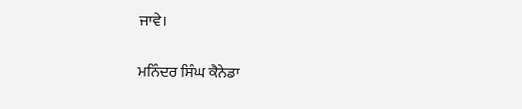ਜਾਵੇ।

ਮਨਿੰਦਰ ਸਿੰਘ ਕੈਨੇਡਾ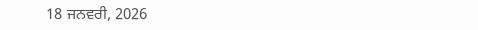18 ਜਨਵਰੀ, 2026